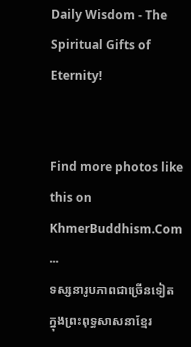Daily Wisdom - The Spiritual Gifts of Eternity!


Find more photos like this on KhmerBuddhism.Com
...
ទស្សនារូបភាពជាច្រើនទៀតក្នុងព្រះពុទ្ធសាសនាខ្មែរ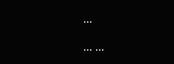...

... ...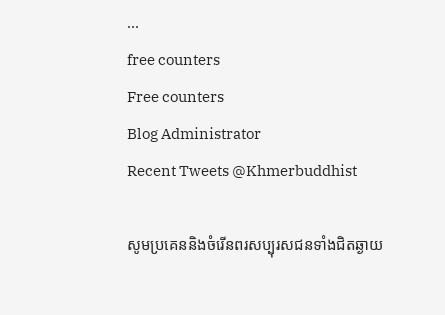...
free counters
Free counters
Blog Administrator
Recent Tweets @Khmerbuddhist

សូមប្រគេននិងចំរើនពរសប្បុរសជនទាំងជិតឆ្ងាយ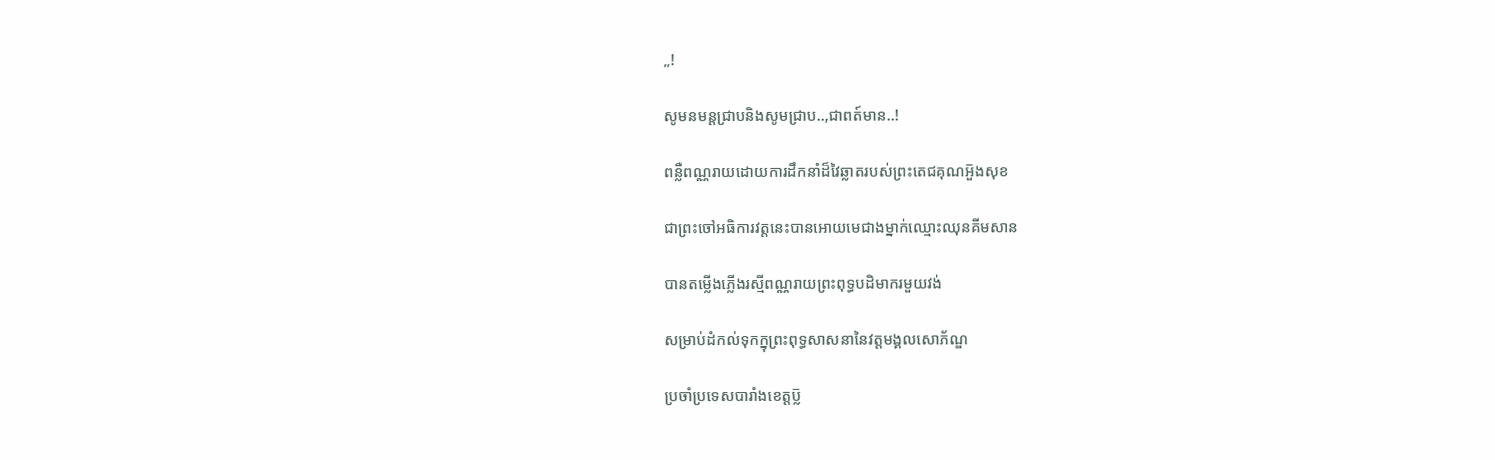„!

សូមនមន្តជ្រាបនិងសូមជ្រាប..,ជាពត៍មាន..!

ពន្លឺពណ្ណរាយដោយការដឹកនាំដ៏វៃឆ្លាតរបស់ព្រះតេជគុណអួ៑ងសុខ

ជាព្រះចៅអធិការវត្តនេះបានអោយមេជាងម្នាក់ឈ្មោះឈុនគីមសាន

បានតម្លើងភ្លើងរស្មីពណ្ណរាយព្រះពុទ្ធបដិមាករមួយវង់

សម្រាប់ដំកល់ទុកក្នុព្រះពុទ្ធសាសនានៃវត្តមង្គលសោភ័ណ្ឌ

ប្រចាំប្រទេសបារាំងខេត្តប្ល៑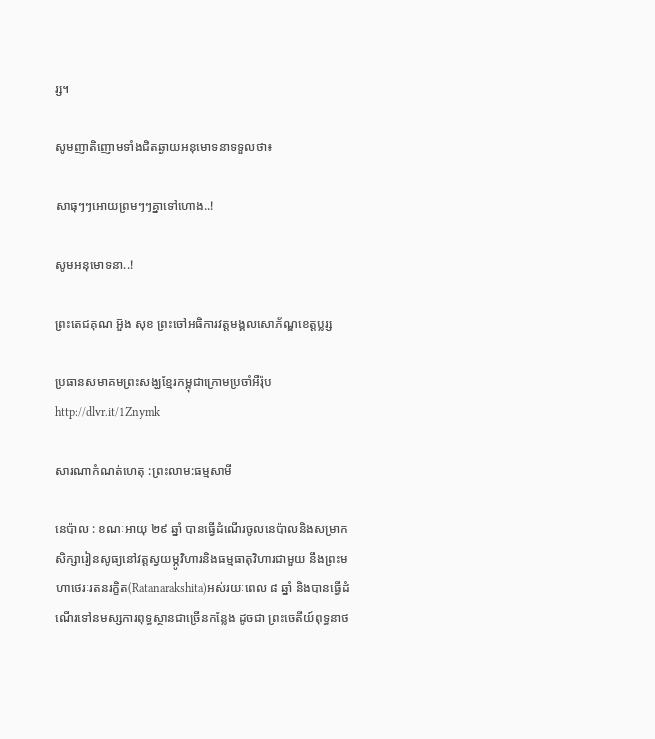រ្ស។

សូមញាតិញោមទាំងជិតឆ្ងាយអនុមោទនាទទួលថា៖

សាធុៗៗអោយព្រមៗៗគ្នាទៅហោង..!

សូមអនុមោទនា..!

ព្រះតេជគុណ អួ៑ង សុខ ព្រះចៅអធិការវត្តមង្គលសោភ័ណ្ឌខេត្តប្លរ្ស

ប្រធានសមាគមព្រះសង្ឃខ្មែរកម្ពុជាក្រោមប្រចាំអឺរ៉ុប http://dlvr.it/1Znymk

សារណាកំណត់ហេតុ :ព្រះលាម:ធម្មសាមី

នេប៉ាល : ខណៈអាយុ ២៩ ឆ្នាំ បានធ្វើដំណើរចូលនេប៉ាលនិងសម្រាកសិក្សារៀនសូធ្យនៅវត្តស្វយម្ភូវិហារនិងធម្មធាតុវិហារជាមួយ នឹងព្រះមហាថេរៈរតនរក្ខិត(Ratanarakshita)អស់រយៈពេល ៨ ឆ្នាំ និងបានធ្វើដំណើរទៅនមស្សការពុទ្ធស្ថានជាច្រើនកន្លែង ដូចជា ព្រះចេតីយ៍ពុទ្ធនាថ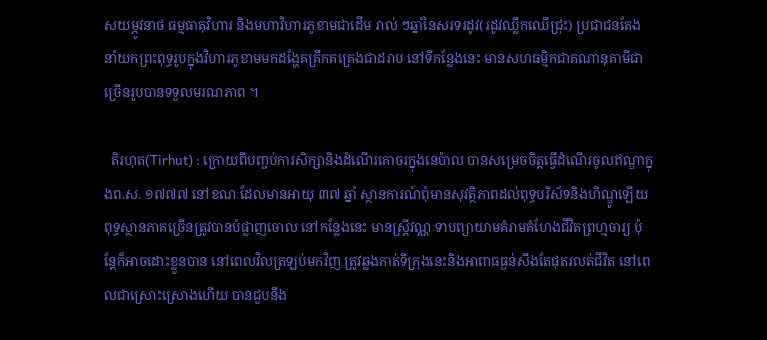សយម្ភូវនាថ ធម្មធាតុវិហារ និងមហាវិហារភូខាមជាដើម រាល់ ៗឆ្នាំនៃសរទរដូវ(រដូវឈ្លឹកឈើជ្រុះ) ប្រជាជនតែងនាំយកព្រះពុទ្ធរូបក្នុងវិហារភូខាមមកដង្ហែគគ្រឹកគគ្រេងជាដរាប នៅទីកន្លែងនេះ មានសហធម្មិកជាគណានុគាមីជាច្រើនរូបបានទទួលមរណភាព ។

  តិរហុត(Tirhut) : ក្រោយពីបញ្ចប់ការសិក្សានិងដំណើរគោចរក្នុងនេប៉ាល បានសម្រេចចិត្តធ្វើដំណើរចូលឥណ្ឌាក្នុងព.ស. ១៧៧៧ នៅខណៈដែលមានអាយុ ៣៧ ឆ្នាំ ស្ថានការណ៍ពុំមានសុវត្ថិភាពដល់ពុទ្ធបរិស័ទនិងហិណ្ឌូឡើយ ពុទ្ធស្ថានភាគច្រើនត្រូវបានបំផ្លាញចោល នៅកន្លែងនេះ មានស្រ្តីវណ្ណៈទាបព្យាយាមគំរាមគំហែងជីវិតព្រហ្មចារ្យ ប៉ុន្តែក៏អាចដោះខ្លួនបាន នៅពេលវិលត្រឡប់មកវិញ ត្រូវឆ្លងកាត់ទីក្រុងនេះនិងអាពាធធ្ងន់សឹងតែផុតរលត់ជីវិត នៅពេលជាស្រោះស្រោងហើយ បានជួបនឹង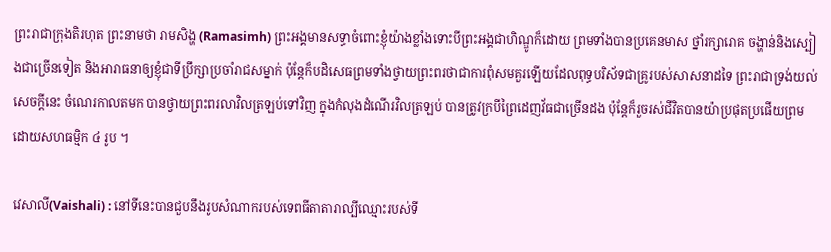ព្រះរាជាក្រុងតិរហុត ព្រះនាមថា រាមសិង្ហ (Ramasimh) ព្រះអង្គមានសទ្ធាចំពោះខ្ញុំយ៉ាងខ្លាំងទោះបីព្រះអង្គជាហិណ្ឌូក៏ដោយ ព្រមទាំងបានប្រគេនមាស ថ្នាំរក្សារោគ ចង្ហាន់និងស្បៀងជាច្រើនទៀត និងអារាធនាឲ្យខ្ញុំជាទីប្រឹក្សាប្រចាំរាជសម្នាក់ ប៉ុន្តែក៏បដិសេធព្រមទាំងថ្វាយព្រះពរថាជាការពុំសមគួរឡើយដែលពុទ្ធបរិស័ទជាគ្រូរបស់សាសនាដទៃ ព្រះរាជាទ្រង់យល់សេចក្តីនេះ ចំណេរកាលតមក បានថ្វាយព្រះពរលាវិលត្រឡប់ទៅវិញ ក្នុងកំលុងដំណើរវិលត្រឡប់ បានត្រូវក្របីព្រៃដេញវ័ធជាច្រើនដង ប៉ុន្តែក៏រួចរស់ជីវិតបានយ៉ាប្រផុតប្រផើយព្រមដោយសហធម្មិក ៤ រូប ។

វេសាលី(Vaishali) : នៅទីនេះបានជួបនឹងរូបសំណាករបស់ទេពធីតាតារាល្បីឈ្មោះរបស់ទី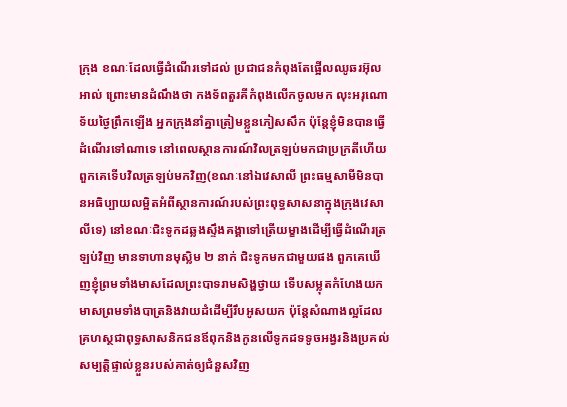ក្រុង ខណៈដែលធ្វើដំណើរទៅដល់ ប្រជាជនកំពុងតែផ្អើលឈូឆរអ៊ុលអាល់ ព្រោះមានដំណឹងថា កងទ័ពតួរគីកំពុងលើកចូលមក លុះអរុណោទ័យថ្ងៃព្រឹកឡើង អ្នកក្រុងនាំគ្នាត្រៀមខ្លួនភៀសសឹក ប៉ុន្តែខ្ញុំមិនបានធ្វើដំណើរទៅណាទេ នៅពេលស្ថានការណ៍វិលត្រឡប់មកជាប្រក្រតីហើយ ពួកគេទើបវិលត្រឡប់មកវិញ(ខណៈនៅឯវេសាលី ព្រះធម្មសាមីមិនបានអធិប្បាយលម្អិតអំពីស្ថានការណ៍របស់ព្រះពុទ្ធសាសនាក្នុងក្រុងវេសាលីទេ) នៅខណៈជិះទូកដឆ្លងស្ទឹងគង្គាទៅត្រើយម្ខាងដើម្បីធ្វើដំណើរត្រឡប់វិញ មានទាហានមុស្លិម ២ នាក់ ជិះទូកមកជាមួយផង ពួកគេឃើញខ្ញុំព្រមទាំងមាសដែលព្រះបាទរាមសិង្ហថ្វាយ ទើបសម្លុតកំហែងយកមាសព្រមទាំងបាត្រនិងវាយដំដើម្បីរឹបអូសយក ប៉ុន្តែសំណាងល្អដែលគ្រហស្ថជាពុទ្ធសាសនិកជនឪពុកនិងកូនលើទូកដទទូចអង្វរនិងប្រគល់សម្បត្តិផ្ទាល់ខ្លួនរបស់គាត់ឲ្យជំនួសវិញ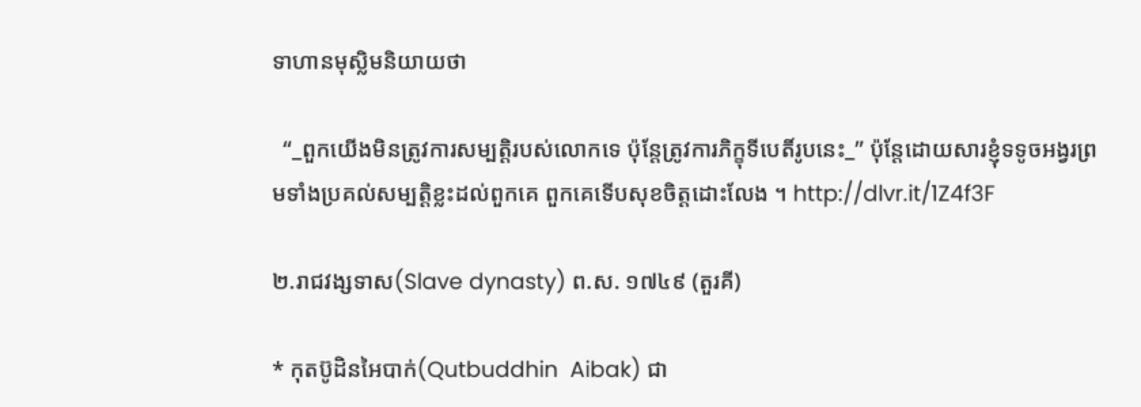ទាហានមុស្លិមនិយាយថា

  “_ពួកយើងមិនត្រូវការសម្បត្តិរបស់លោកទេ ប៉ុន្តែត្រូវការភិក្ខុទីបេតិ៍រូបនេះ_” ប៉ុន្តែដោយសារខ្ញុំទទូចអង្វរព្រមទាំងប្រគល់សម្បត្តិខ្លះដល់ពួកគេ ពួកគេទើបសុខចិត្តដោះលែង ។ http://dlvr.it/1Z4f3F

២.រាជវង្សទាស(Slave dynasty) ព.ស. ១៧៤៩ (តួរគី)

* កុតប៊ូដិនអៃបាក់(Qutbuddhin  Aibak) ជា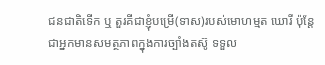ជនជាតិទើក ឬ តួរគីជាខ្ញុំបម្រើ(ទាស)របស់មោហម្មត ឃោរី ប៉ុន្តែជាអ្នកមានសមត្ថភាពក្នុងការច្បាំងតស៊ូ ទទួល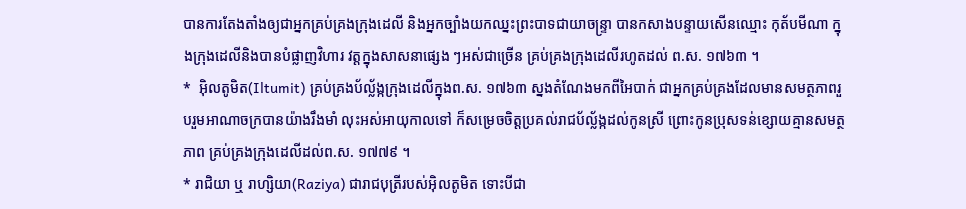បានការតែងតាំងឲ្យជាអ្នកគ្រប់គ្រងក្រុងដេលី និងអ្នកច្បាំងយកឈ្នះព្រះបាទជាយាចន្ទ្រា បានកសាងបន្ទាយសើនឈ្មោះ កុត័បមីណា ក្នុងក្រុងដេលីនិងបានបំផ្លាញវិហារ វត្តក្នុងសាសនាផ្សេង ៗអស់ជាច្រើន គ្រប់គ្រងក្រុងដេលីរហូតដល់ ព.ស. ១៧៦៣ ។
*  អ៊ិលតូមិត(Iltumit) គ្រប់គ្រងប័ល្ល័ង្កក្រុងដេលីក្នុងព.ស. ១៧៦៣ ស្នងតំណែងមកពីអៃបាក់ ជាអ្នកគ្រប់គ្រងដែលមានសមត្ថភាពរួបរួមអាណាចក្របានយ៉ាងរឹងមាំ លុះអស់អាយុកាលទៅ ក៏សម្រេចចិត្តប្រគល់រាជប័ល្ល័ង្កដល់កូនស្រី ព្រោះកូនប្រុសទន់ខ្សោយគ្មានសមត្ថភាព គ្រប់គ្រងក្រុងដេលីដល់ព.ស. ១៧៧៩ ។
* រាជិយា ឬ រាហ្សិយា(Raziya) ជារាជបុត្រីរបស់អ៊ិលតូមិត ទោះបីជា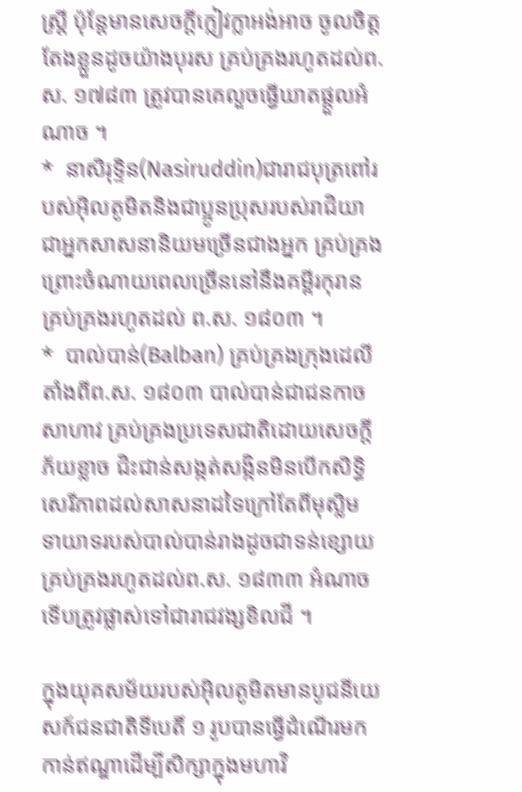ស្រ្តី ប៉ុន្តែមានសេចក្តីក្លៀវក្លាអង់អាច ចូលចិត្តតែងខ្លួនដូចយ៉ាងបុរស គ្រប់គ្រងរហូតដល់ព.ស. ១៧៨៣ ត្រូវបានគេលួចធ្វើឃាតផ្តួលអំណាច ។
*  នាសិរុទ្ទិន(Nasiruddin)ជារាជបុត្រពៅរបស់អ៊ិលតូមិតនិងជាប្អូនប្រុសរបស់រាជិយា ជាអ្នកសាសនានិយមច្រើនជាងអ្នក គ្រប់គ្រងព្រោះចំណាយពេលច្រើននៅនឹងគម្ពីរកុរាន គ្រប់គ្រងរហូតដល់ ព.ស. ១៨០៣ ។
*  បាល់បាន់(Balban) គ្រប់គ្រងក្រុងដេលីតាំងពីព.ស. ១៨០៣ បាល់បាន់ជាជនកាចសាហាវ គ្រប់គ្រងប្រទេសជាតិដោយសេចក្តីភ័យខ្លាច ជិះជាន់សង្កត់សង្កិនមិនបើកសិទ្ធិសេរីភាពដល់សាសនាដទៃក្រៅតែពីមុស្លិម ទាយាទរបស់បាល់បាន់រាងដូចជាទន់ខ្សោយ គ្រប់គ្រងរហូតដល់ព.ស. ១៨៣៣ អំណាចទើបត្រូវផ្លាស់ទៅជារាជវង្សខិលជី ។

ក្នុងយុគសម័យរបស់អ៊ិលតូមិតមានបូជនីយេសក៍ជនជាតិទីបេតិ៍ ១ រូបបានធ្វើដំណើរមកកាន់ឥណ្ឌាដើម្បីសិក្សាក្នុងមហាវិ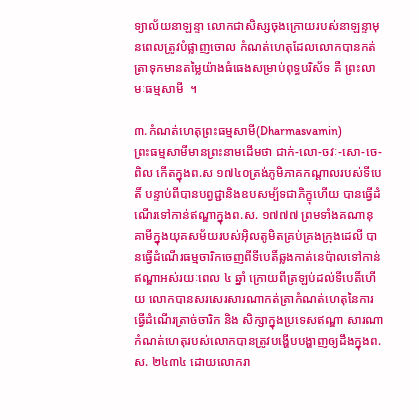ទ្យាល័យនាឡន្ទា លោកជាសិស្សចុងក្រោយរបស់នាឡន្ទាមុនពេលត្រូវបំផ្លាញចោល កំណត់ហេតុដែលលោកបានកត់ត្រាទុកមានតម្លៃយ៉ាងធំធេងសម្រាប់ពុទ្ធបរិស័ទ គឺ ព្រះលាមៈធម្មសាមី  ។

៣.កំណត់ហេតុព្រះធម្មសាមី(Dharmasvamin)
ព្រះធម្មសាមីមានព្រះនាមដើមថា ជាក់-លោ-ចវៈ-សោ-ចេ-ពិល កើតក្នុងព.ស ១៧៤០ត្រង់ភូមិភាគកណ្តាលរបស់ទីបេតិ៍ បន្ទាប់ពីបានបព្វជ្ជានិងឧបសម្ប័ទជាភិក្ខុហើយ បានធ្វើដំណើរទៅកាន់ឥណ្ឌាក្នុងព.ស. ១៧៧៧ ព្រមទាំងគណានុគាមីក្នុងយុគសម័យរបស់អ៊ិលតូមិតគ្រប់គ្រងក្រុងដេលី បានធ្វើដំណើរធម្មចារិកចេញពីទីបេតិ៍ឆ្លងកាត់នេប៉ាលទៅកាន់ឥណ្ឌាអស់រយៈពេល ៤ ឆ្នាំ ក្រោយពីត្រឡប់ដល់ទីបេតិ៍ហើយ លោកបានសរសេរសារណាកត់ត្រាកំណត់ហេតុនៃការធ្វើដំណើរត្រាច់ចារិក និង សិក្សាក្នុងប្រទេសឥណ្ឌា សារណាកំណត់ហេតុរបស់លោកបានត្រូវបង្ហើបបង្ហាញឲ្យដឹងក្នុងព.ស. ២៤៣៤ ដោយលោករា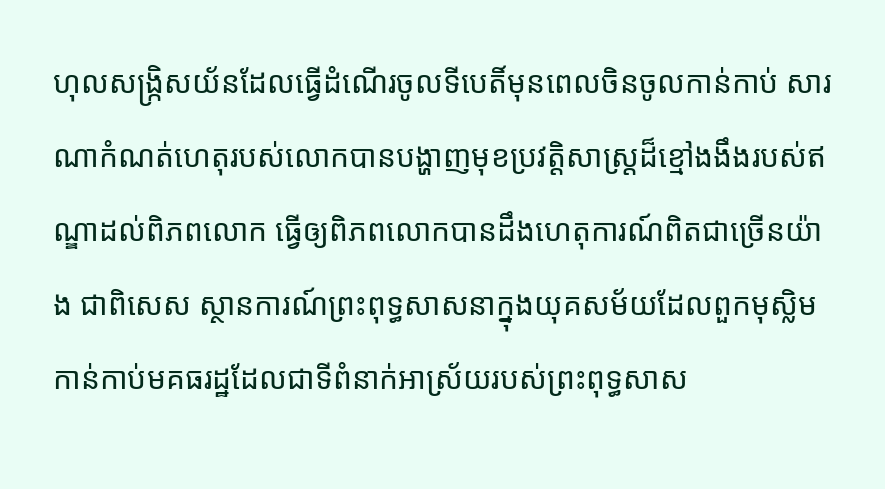ហុលសង្រ្កិសយ័នដែលធ្វើដំណើរចូលទីបេតិ៍មុនពេលចិនចូលកាន់កាប់ សារណាកំណត់ហេតុរបស់លោកបានបង្ហាញមុខប្រវត្តិសាស្រ្តដ៏ខ្មៅងងឹងរបស់ឥណ្ឌាដល់ពិភពលោក ធ្វើឲ្យពិភពលោកបានដឹងហេតុការណ៍ពិតជាច្រើនយ៉ាង ជាពិសេស ស្ថានការណ៍ព្រះពុទ្ធសាសនាក្នុងយុគសម័យដែលពួកមុស្លិមកាន់កាប់មគធរដ្ឋដែលជាទីពំនាក់អាស្រ័យរបស់ព្រះពុទ្ធសាស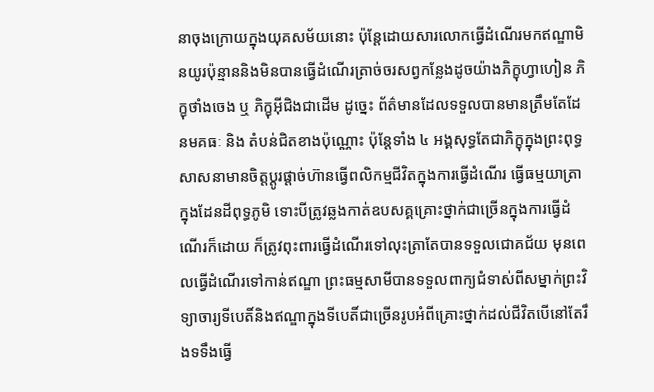នាចុងក្រោយក្នុងយុគសម័យនោះ ប៉ុន្តែដោយសារលោកធ្វើដំណើរមកឥណ្ឌាមិនយូរប៉ុន្មាននិងមិនបានធ្វើដំណើរត្រាច់ចរសព្វកន្លែងដូចយ៉ាងភិក្ខុហ្វាហៀន ភិក្ខុថាំងចេង ឬ ភិក្ខុអ៊ីជិងជាដើម ដូច្នេះ ព័ត៌មានដែលទទួលបានមានត្រឹមតែដែនមគធៈ និង តំបន់ជិតខាងប៉ុណ្ណោះ ប៉ុន្តែទាំង ៤ អង្គសុទ្ធតែជាភិក្ខុក្នុងព្រះពុទ្ធសាសនាមានចិត្តប្តូរផ្តាច់ហ៊ានធ្វើពលិកម្មជីវិតក្នុងការធ្វើដំណើរ ធ្វើធម្មយាត្រាក្នុងដែនដីពុទ្ធភូមិ ទោះបីត្រូវឆ្លងកាត់ឧបសគ្គគ្រោះថ្នាក់ជាច្រើនក្នុងការធ្វើដំណើរក៏ដោយ ក៏ត្រូវពុះពារធ្វើដំណើរទៅលុះត្រាតែបានទទួលជោគជ័យ មុនពេលធ្វើដំណើរទៅកាន់ឥណ្ឌា ព្រះធម្មសាមីបានទទួលពាក្យជំទាស់ពីសម្នាក់ព្រះវិទ្យាចារ្យទីបេតិ៍និងឥណ្ឌាក្នុងទីបេតិ៍ជាច្រើនរូបអំពីគ្រោះថ្នាក់ដល់ជីវិតបើនៅតែរឹងទទឹងធ្វើ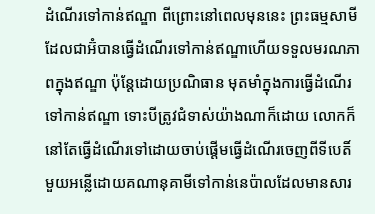ដំណើរទៅកាន់ឥណ្ឌា ពីព្រោះនៅពេលមុននេះ ព្រះធម្មសាមីដែលជាអ៊ំបានធ្វើដំណើរទៅកាន់ឥណ្ឌាហើយទទួលមរណភាពក្នុងឥណ្ឌា ប៉ុន្តែដោយប្រណិធាន មុតមាំក្នុងការធ្វើដំណើរទៅកាន់ឥណ្ឌា ទោះបីត្រូវជំទាស់យ៉ាងណាក៏ដោយ លោកក៏នៅតែធ្វើដំណើរទៅដោយចាប់ផ្តើមធ្វើដំណើរចេញពីទីបេតិ៍មួយអន្លើដោយគណានុគាមីទៅកាន់នេប៉ាលដែលមានសារ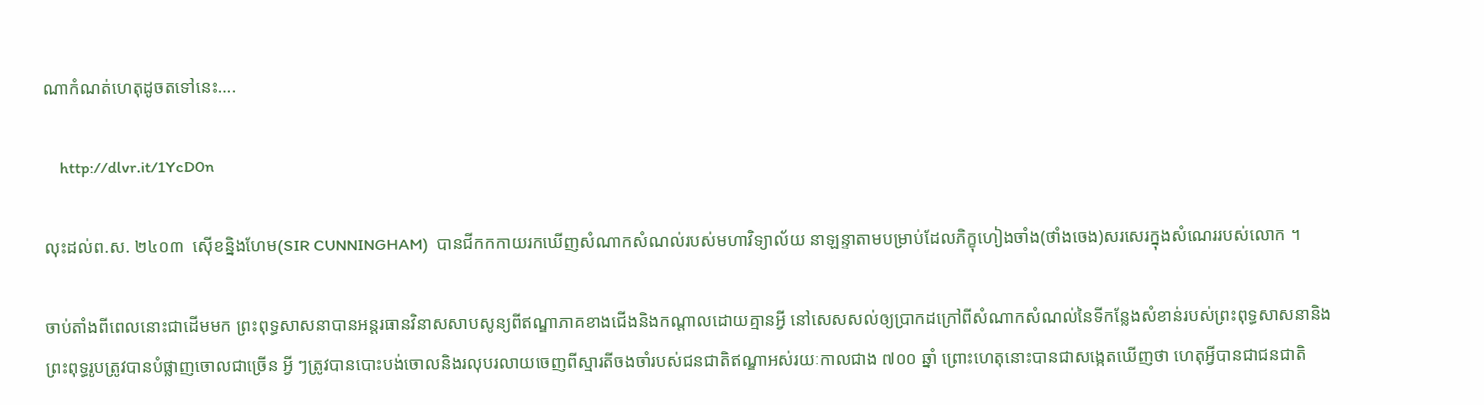ណាកំណត់ហេតុដូចតទៅនេះ….

    http://dlvr.it/1YcD0n

លុះដល់ព.ស. ២៤០៣  ស៊ើខន្និងហែម(SIR CUNNINGHAM)  បានជីកកកាយរកឃើញសំណាកសំណល់របស់មហាវិទ្យាល័យ នាឡន្ទាតាមបម្រាប់ដែលភិក្ខុហៀងចាំង(ថាំងចេង)សរសេរក្នុងសំណេររបស់លោក ។

ចាប់តាំងពីពេលនោះជាដើមមក ព្រះពុទ្ធសាសនាបានអន្តរធានវិនាសសាបសូន្យពីឥណ្ឌាភាគខាងជើងនិងកណ្តាលដោយគ្មានអ្វី នៅសេសសល់ឲ្យប្រាកដក្រៅពីសំណាកសំណល់នៃទីកន្លែងសំខាន់របស់ព្រះពុទ្ធសាសនានិងព្រះពុទ្ធរូបត្រូវបានបំផ្លាញចោលជាច្រើន អ្វី ៗត្រូវបានបោះបង់ចោលនិងរលុបរលាយចេញពីស្មារតីចងចាំរបស់ជនជាតិឥណ្ឌាអស់រយៈកាលជាង ៧០០ ឆ្នាំ ព្រោះហេតុនោះបានជាសង្កេតឃើញថា ហេតុអ្វីបានជាជនជាតិ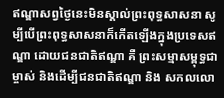ឥណ្ឌាសព្វថ្ងៃនេះមិនស្គាល់ព្រះពុទ្ធសាសនា សូម្បីបើព្រះពុទ្ធសាសនាក៏កើតឡើងក្នុងប្រទេសឥណ្ឌា ដោយជនជាតិឥណ្ឌា គឺ ព្រះសម្មាសម្ពុទ្ធជាម្ចាស់ និងដើម្បីជនជាតិឥណ្ឌា និង សកលលោ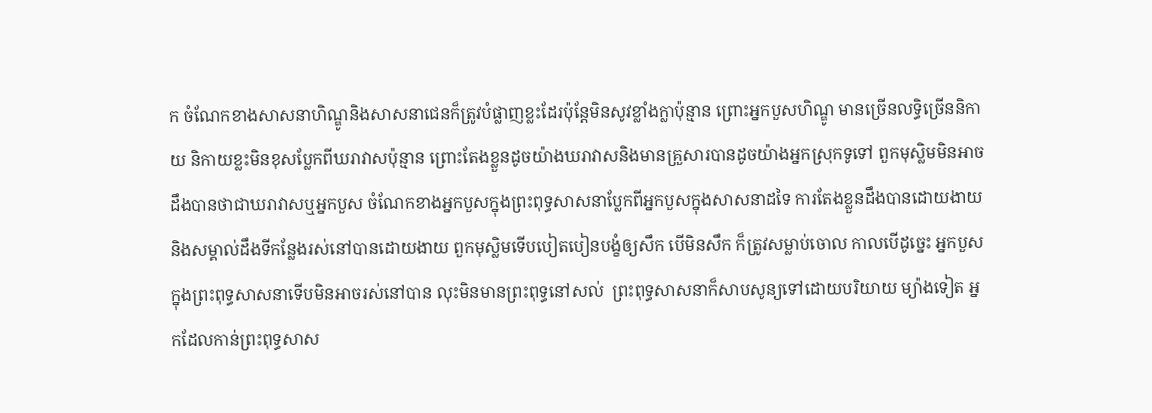ក ចំណែកខាងសាសនាហិណ្ឌូនិងសាសនាជេនក៏ត្រូវបំផ្លាញខ្លះដែរប៉ុន្តែមិនសូវខ្លាំងក្លាប៉ុន្មាន ព្រោះអ្នកបួសហិណ្ឌូ មានច្រើនលទ្ធិច្រើននិកាយ និកាយខ្លះមិនខុសប្លែកពីឃរាវាសប៉ុន្មាន ព្រោះតែងខ្លួនដូចយ៉ាងឃរាវាសនិងមានគ្រួសារបានដូចយ៉ាងអ្នកស្រុកទូទៅ ពួកមុស្លិមមិនអាចដឹងបានថាជាឃរាវាសឬអ្នកបួស ចំណែកខាងអ្នកបួសក្នុងព្រះពុទ្ធសាសនាប្លែកពីអ្នកបួសក្នុងសាសនាដទៃ ការតែងខ្លួនដឹងបានដោយងាយនិងសម្គាល់ដឹងទីកន្លែងរស់នៅបានដោយងាយ ពួកមុស្លិមទើបបៀតបៀនបង្ខំឲ្យសឹក បើមិនសឹក ក៏ត្រូវសម្លាប់ចោល កាលបើដូច្នេះ អ្នកបួសក្នុងព្រះពុទ្ធសាសនាទើបមិនអាចរស់នៅបាន លុះមិនមានព្រះពុទ្ធនៅសល់  ព្រះពុទ្ធសាសនាក៏សាបសូន្យទៅដោយបរិយាយ ម្យ៉ាងទៀត អ្នកដែលកាន់ព្រះពុទ្ធសាស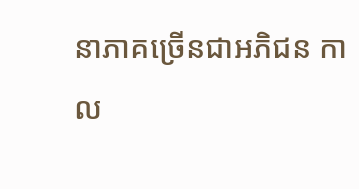នាភាគច្រើនជាអភិជន កាល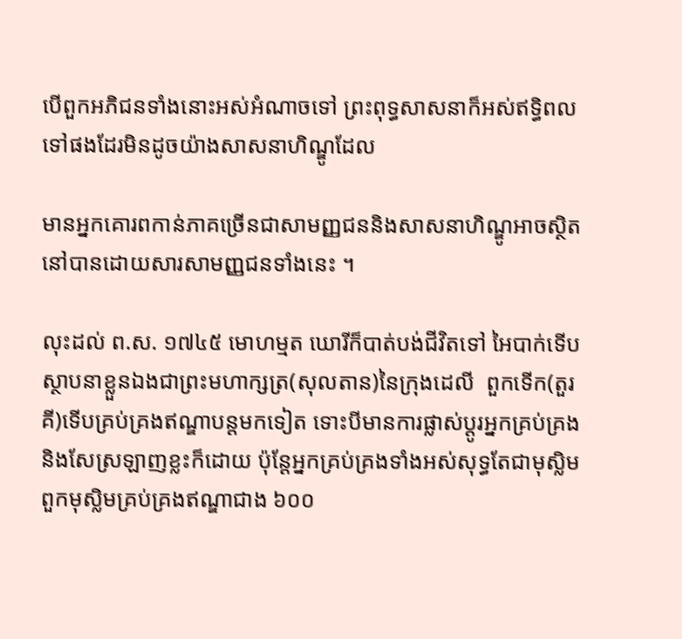បើពួកអភិជនទាំងនោះអស់អំណាចទៅ ព្រះពុទ្ធសាសនាក៏អស់ឥទ្ធិពលទៅផងដែរមិនដូចយ៉ាងសាសនាហិណ្ឌូដែល

មានអ្នកគោរពកាន់ភាគច្រើនជាសាមញ្ញជននិងសាសនាហិណ្ឌូអាចស្ថិតនៅបានដោយសារសាមញ្ញជនទាំងនេះ ។

លុះដល់ ព.ស. ១៧៤៥ មោហម្មត ឃោរីក៏បាត់បង់ជីវិតទៅ អៃបាក់ទើបស្ថាបនាខ្លួនឯងជាព្រះមហាក្សត្រ(សុលតាន)នៃក្រុងដេលី  ពួកទើក(តួរគី)ទើបគ្រប់គ្រងឥណ្ឌាបន្តមកទៀត ទោះបីមានការផ្លាស់ប្តូរអ្នកគ្រប់គ្រងនិងសែស្រឡាញខ្លះក៏ដោយ ប៉ុន្តែអ្នកគ្រប់គ្រងទាំងអស់សុទ្ធតែជាមុស្លិម ពួកមុស្លិមគ្រប់គ្រងឥណ្ឌាជាង ៦០០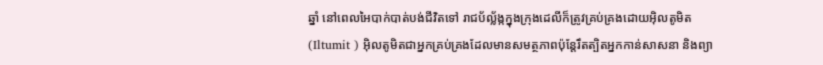ឆ្នាំ នៅពេលអៃបាក់បាត់បង់ជីវិតទៅ រាជប័ល្ល័ង្កក្នុងក្រុងដេលីក៏ត្រូវគ្រប់គ្រងដោយអ៊ិលតូមិត(Iltumit ) អ៊ិលតូមិតជាអ្នកគ្រប់គ្រងដែលមានសមត្ថភាពប៉ុន្តែរឹតត្បិតអ្នកកាន់សាសនា និងព្យា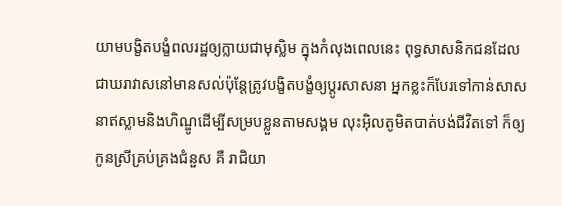យាមបង្ខិតបង្ខំពលរដ្ឋឲ្យក្លាយជាមុស្លិម ក្នុងកំលុងពេលនេះ ពុទ្ធសាសនិកជនដែលជាឃរាវាសនៅមានសល់ប៉ុន្តែត្រូវបង្ខិតបង្ខំឲ្យប្តូរសាសនា អ្នកខ្លះក៏បែរទៅកាន់សាសនាឥស្លាមនិងហិណ្ឌូដើម្បីសម្របខ្លួនតាមសង្គម លុះអ៊ិលតូមិតបាត់បង់ជីវិតទៅ ក៏ឲ្យកូនស្រីគ្រប់គ្រងជំនួស គឺ រាជិយា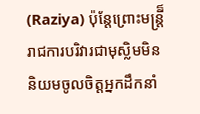(Raziya) ប៉ុន្តែព្រោះមន្ត្រី៏រាជការបរិវារជាមុស្លិមមិននិយមចូលចិត្តអ្នកដឹកនាំ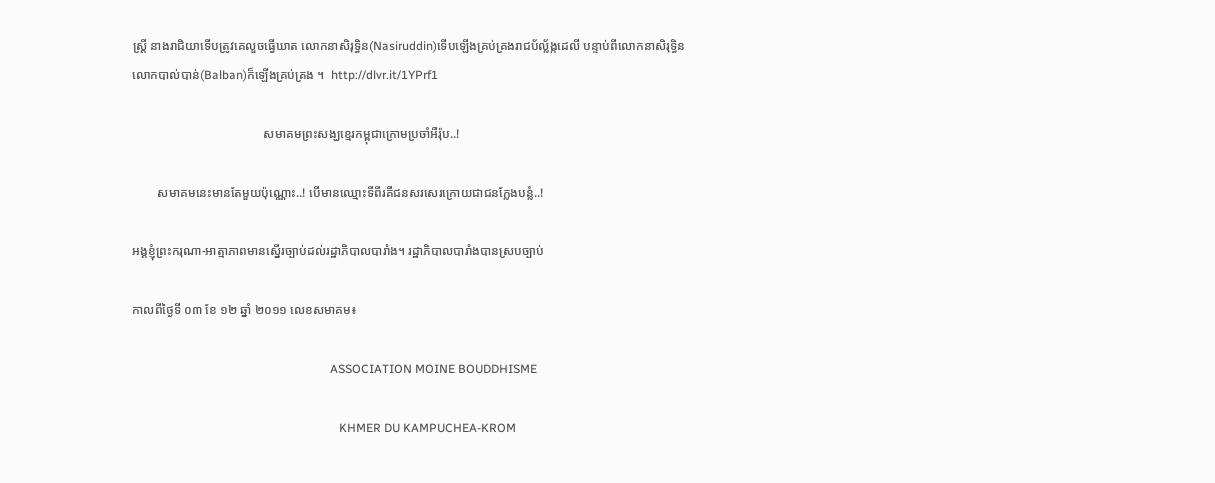ស្រ្តី នាងរាជិយាទើបត្រូវគេលួចធ្វើឃាត លោកនាសិរុទ្ធិន(Nasiruddin)ទើបឡើងគ្រប់គ្រងរាជប័ល្ល័ង្កដេលី បន្ទាប់ពីលោកនាសិរុទ្ធិន លោកបាល់បាន់(Balban)ក៏ឡើងគ្រប់គ្រង ។  http://dlvr.it/1YPrf1

                                          សមាគមព្រះសង្ឃខ្មេរកម្ពុជាក្រោមប្រចាំអឺរ៉ុប..!

        សមាគមនេះមានតែមួយប៉ុណ្ណោះ..! បើមានឈ្មោះទីពីរគឺជនសរសេរក្រោយជាជនក្លែងបន្លំ..!

អង្គខ្ញុំព្រះករុណា-អាត្មាភាពមានស្នើរច្បាប់ដល់រដ្ឋាភិបាលបារាំង។ រដ្ឋាភិបាលបារាំងបានស្របច្បាប់

កាលពីថ្ងៃទី ០៣ ខែ ១២ ឆ្នាំ ២០១១ លេខសមាគម៖

                                                                  ASSOCIATION MOINE BOUDDHISME

                                                                     KHMER DU KAMPUCHEA-KROM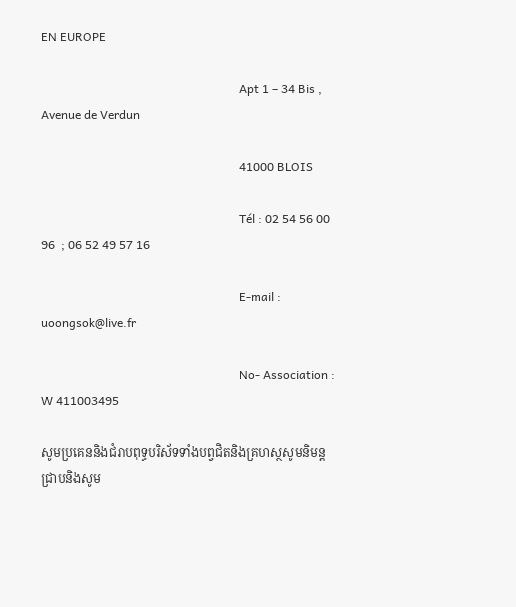EN EUROPE

                                                                  Apt 1 – 34 Bis , Avenue de Verdun

                                                                  41000 BLOIS

                                                                  Tél : 02 54 56 00 96  ; 06 52 49 57 16

                                                                  E-mail : uoongsok@live.fr

                                                                  No- Association : W 411003495

សូមប្រគេននិងជំរាបពុទ្ធបរិស័ទទាំងបព្វជិតនិងគ្រហស្ថសូមនិមន្តជ្រាបនិងសូម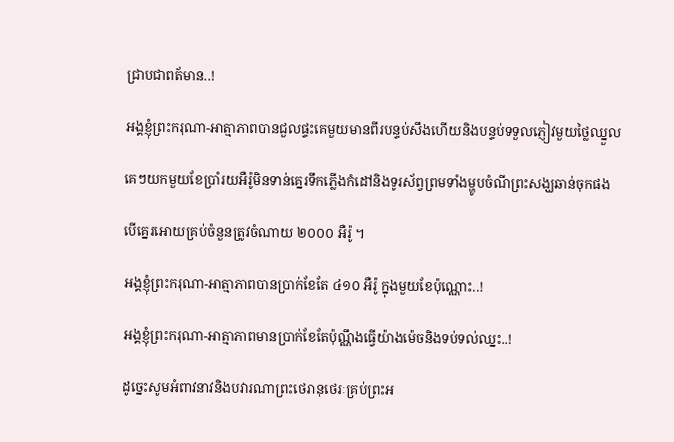ជ្រាបជាពត័មាន..!

អង្គខ្ញុំព្រះករុណា-អាត្មាភាពបានជួលផ្ទះគេមួយមានពីរបន្ទប់សឹងហើយនិងបន្ទប់ទទួលភ្ញៀវមួយថ្លៃឈ្នួល

គេៗយកមួយខែប្រាំរយអឺរ៉ូមិនទាន់គ្នេរទឹកភ្លើងកំដៅនិងទូរស័ព្វព្រមទាំងម្ហូបចំណីព្រះសង្ឃឆាន់ចុកផង

បើគ្នេរអោយគ្រប់ចំនួនត្រូវចំណាយ ២០០០ អឺរ៉ូ ។

អង្គខ្ញុំព្រះករុណា-អាត្មាភាពបានប្រាក់ខែតែ ៤១០ អឺរ៉ូ ក្នុងមួយខែប៉ុណ្ណោះ..!

អង្គខ្ញុំព្រះករុណា-អាត្មាភាពមានប្រាក់ខែតែប៉ុណ្ណឹងធ្វើយ៉ាងម៉េចនិងទប់ទល់ឈ្នះ..!

ដូច្នេះសូមអំពាវនាវនិងបវារណាព្រះថេរានុថេរៈគ្រប់ព្រះអ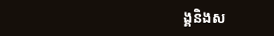ង្គនិងស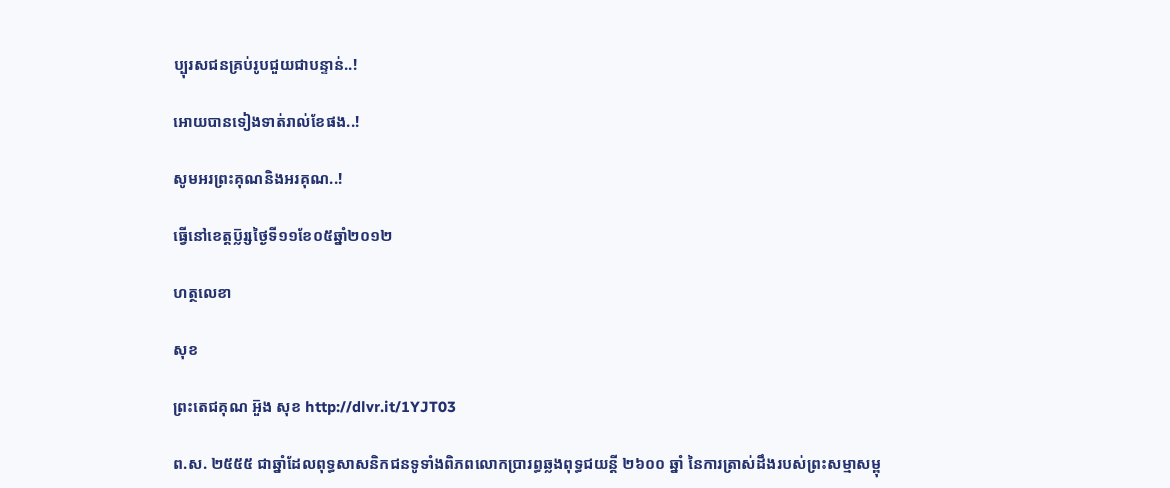ប្បុរសជនគ្រប់រូបជួយជាបន្ទាន់..!

អោយបានទៀងទាត់រាល់ខែផង..!

សូមអរព្រះគុណនិងអរគុណ..!

ធ្វើនៅខេត្តប្ល៑រ្សថ្ងៃទី១១ខែ០៥ឆ្នាំ២០១២

ហត្ថលេខា

សុខ

ព្រះតេជគុណ អួ៑ង សុខ http://dlvr.it/1YJT03

ព.ស. ២៥៥៥ ជាឆ្នាំដែលពុទ្ធសាសនិកជនទូទាំងពិភពលោកប្រារព្ធឆ្លងពុទ្ធជយន្តី ២៦០០ ឆ្នាំ នៃការត្រាស់ដឹងរបស់ព្រះសម្មាសម្ពុ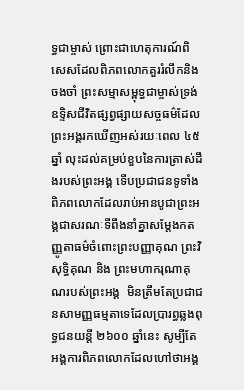ទ្ធជាម្ចាស់ ព្រោះជាហេតុការណ៍ពិសេសដែលពិភពលោកគួររំលឹកនិងចងចាំ ព្រះសម្មាសម្ពុទ្ធជាម្ចាស់ទ្រង់ឧទ្ទិសជីវិតផ្សព្វផ្សាយសច្ចធម៌ដែលព្រះអង្គរកឃើញអស់រយៈពេល ៤៥ ឆ្នាំ លុះដល់គម្រប់ខួបនៃការត្រាស់ដឹងរបស់ព្រះអង្គ ទើបប្រជាជនទូទាំងពិភពលោកដែលរាប់អានបូជាព្រះអង្គជាសរណៈទីពឹងនាំគ្នាសម្តែងកតញ្ញូតាធម៌ចំពោះព្រះបញ្ញាគុណ ព្រះវិសុទ្ធិគុណ និង ព្រះមហាករុណាគុណរបស់ព្រះអង្គ  មិនត្រឹមតែប្រជាជនសាមញ្ញធម្មតាទេដែលប្រារព្ធឆ្លងពុទ្ធជនយន្តី ២៦០០ ឆ្នាំនេះ សូម្បីតែអង្គការពិភពលោកដែលហៅថាអង្គ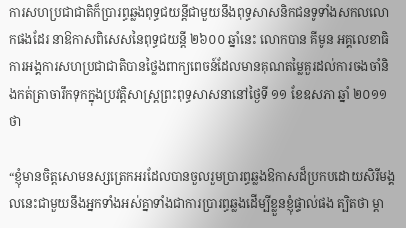ការសហប្រជាជាតិក៏ប្រារព្ធឆ្លងពុទ្ធជយន្តីជាមួយនឹងពុទ្ធសាសនិកជនទូទាំងសកលលោកផងដែរ នាឱកាសពិសេសនៃពុទ្ធជយន្តី ២៦០០ ឆ្នាំនេះ លោកបាន គីមូន អគ្គលេខាធិការអង្គការសហប្រជាជាតិបានថ្លៃងពាក្យពេចន៍ដែលមានគុណតម្លៃគួរដល់ការចងចាំនិងកត់ត្រាចារឹកទុកក្នុងប្រវត្តិសាស្រ្តព្រះពុទ្ធសាសនានៅថ្ងៃទី ១១ ខែឧសភា ឆ្នាំ ២០១១ ថា

“ខ្ញុំមានចិត្តសោមនស្សត្រេកអរដែលបានចួលរួមប្រារព្ធឆ្លងឱកាសដ៏ប្រកបដោយសិរីមង្គលនេះជាមួយនឹងអ្នកទាំងអស់គ្នាទាំងជាការប្រារព្ធឆ្លងដើម្បីខ្លួនខ្ញុំផ្ទាល់ផង ត្បិតថា ម្តា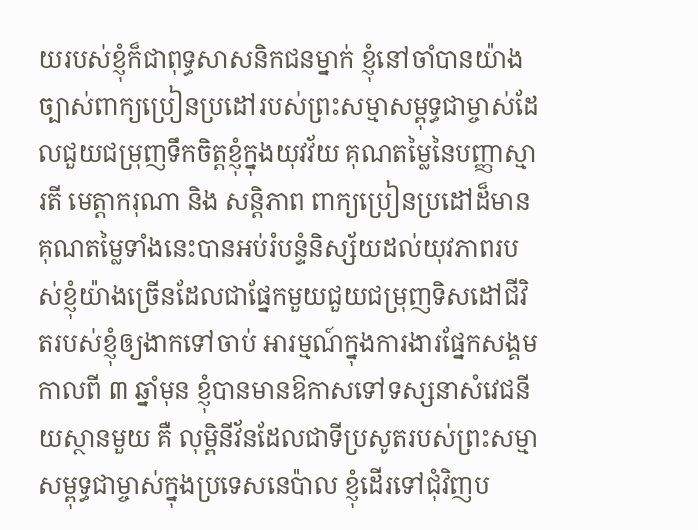យរបស់ខ្ញុំក៏ជាពុទ្ធសាសនិកជនម្នាក់ ខ្ញុំនៅចាំបានយ៉ាងច្បាស់ពាក្យប្រៀនប្រដៅរបស់ព្រះសម្មាសម្ពុទ្ធជាម្ចាស់ដែលជួយជម្រុញទឹកចិត្តខ្ញុំក្នុងយុវវ័យ គុណតម្លៃនៃបញ្ញាស្មារតី មេត្តាករុណា និង សន្តិភាព ពាក្យប្រៀនប្រដៅដ៏មានគុណតម្លៃទាំងនេះបានអប់រំបន្ទំនិស្ស័យដល់យុវភាពរបស់ខ្ញុំយ៉ាងច្រើនដែលជាផ្នែកមួយជួយជម្រុញទិសដៅជីវិតរបស់ខ្ញុំឲ្យងាកទៅចាប់ អារម្មណ៍ក្នុងការងារផ្នែកសង្គម កាលពី ៣ ឆ្នាំមុន ខ្ញុំបានមានឱកាសទៅទស្សនាសំវេជនីយស្ថានមួយ គឺ លុម្ពិនីវ័នដែលជាទីប្រសូតរបស់ព្រះសម្មាសម្ពុទ្ធជាម្ចាស់ក្នុងប្រទេសនេប៉ាល ខ្ញុំដើរទៅជុំវិញប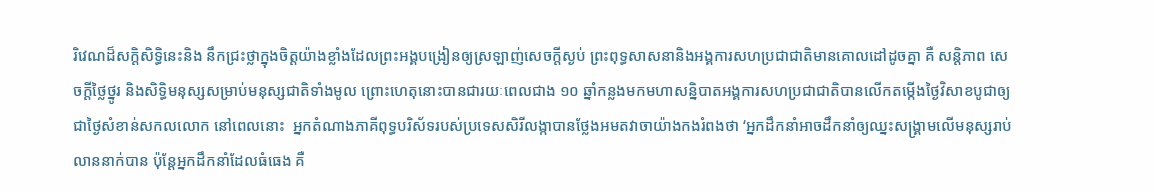រិវេណដ៏សក្តិសិទ្ធិនេះនិង នឹកជ្រះថ្លាក្នុងចិត្តយ៉ាងខ្លាំងដែលព្រះអង្គបង្រៀនឲ្យស្រឡាញ់សេចក្តីស្ងប់ ព្រះពុទ្ធសាសនានិងអង្គការសហប្រជាជាតិមានគោលដៅដូចគ្នា គឺ សន្តិភាព សេចក្តីថ្លៃថ្នូរ និងសិទ្ធិមនុស្សសម្រាប់មនុស្សជាតិទាំងមូល ព្រោះហេតុនោះបានជារយៈពេលជាង ១០ ឆ្នាំកន្លងមកមហាសន្និបាតអង្គការសហប្រជាជាតិបានលើកតម្កើងថ្ងៃវិសាខបូជាឲ្យជាថ្ងៃសំខាន់សកលលោក នៅពេលនោះ  អ្នកតំណាងភាគីពុទ្ធបរិស័ទរបស់ប្រទេសសិរីលង្កាបានថ្លែងអមតវាចាយ៉ាងកងរំពងថា ‘អ្នកដឹកនាំអាចដឹកនាំឲ្យឈ្នះសង្រ្គាមលើមនុស្សរាប់លាននាក់បាន ប៉ុន្តែអ្នកដឹកនាំដែលធំធេង គឺ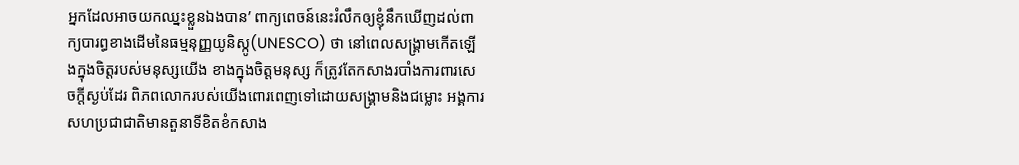អ្នកដែលអាចយកឈ្នះខ្លួនឯងបាន’ ពាក្យពេចន៍នេះរំលឹកឲ្យខ្ញុំនឹកឃើញដល់ពាក្យបារព្ធខាងដើមនៃធម្មនុញ្ញយូនិស្កូ(UNESCO) ថា នៅពេលសង្គ្រាមកើតឡើងក្នុងចិត្តរបស់មនុស្សយើង ខាងក្នុងចិត្តមនុស្ស ក៏ត្រូវតែកសាងរបាំងការពារសេចក្តីស្ងប់ដែរ ពិភពលោករបស់យើងពោរពេញទៅដោយសង្រ្គាមនិងជម្លោះ អង្គការសហប្រជាជាតិមានតួនាទីខិតខំកសាង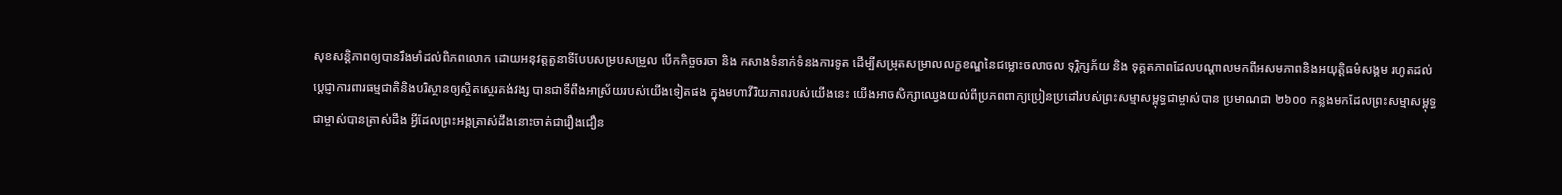សុខសន្តិភាពឲ្យបានរឹងមាំដល់ពិភពលោក ដោយអនុវត្តតួនាទីបែបសម្របសម្រួល បើកកិច្ចចរចា និង កសាងទំនាក់ទំនងការទូត ដើម្បីសម្រុតសម្រាលលក្ខខណ្ឌនៃជម្លោះចលាចល ទុរ្ភិក្សភ័យ និង ទុគ្គតភាពដែលបណ្តាលមកពីអសមភាពនិងអយុត្តិធម៌សង្គម រហូតដល់ប្តេជ្ញាការពារធម្មជាតិនិងបរិស្ថានឲ្យស្ថិតស្ថេរគង់វង្ស បានជាទីពឹងអាស្រ័យរបស់យើងទៀតផង ក្នុងមហាវីរិយភាពរបស់យើងនេះ យើងអាចសិក្សាឈ្វេងយល់ពីប្រភពពាក្យប្រៀនប្រដៅរបស់ព្រះសម្មាសម្ពុទ្ធជាម្ចាស់បាន ប្រមាណជា ២៦០០ កន្លងមកដែលព្រះសម្មាសម្ពុទ្ធជាម្ចាស់បានត្រាស់ដឹង អ្វីដែលព្រះអង្គត្រាស់ដឹងនោះចាត់ជារឿងជឿន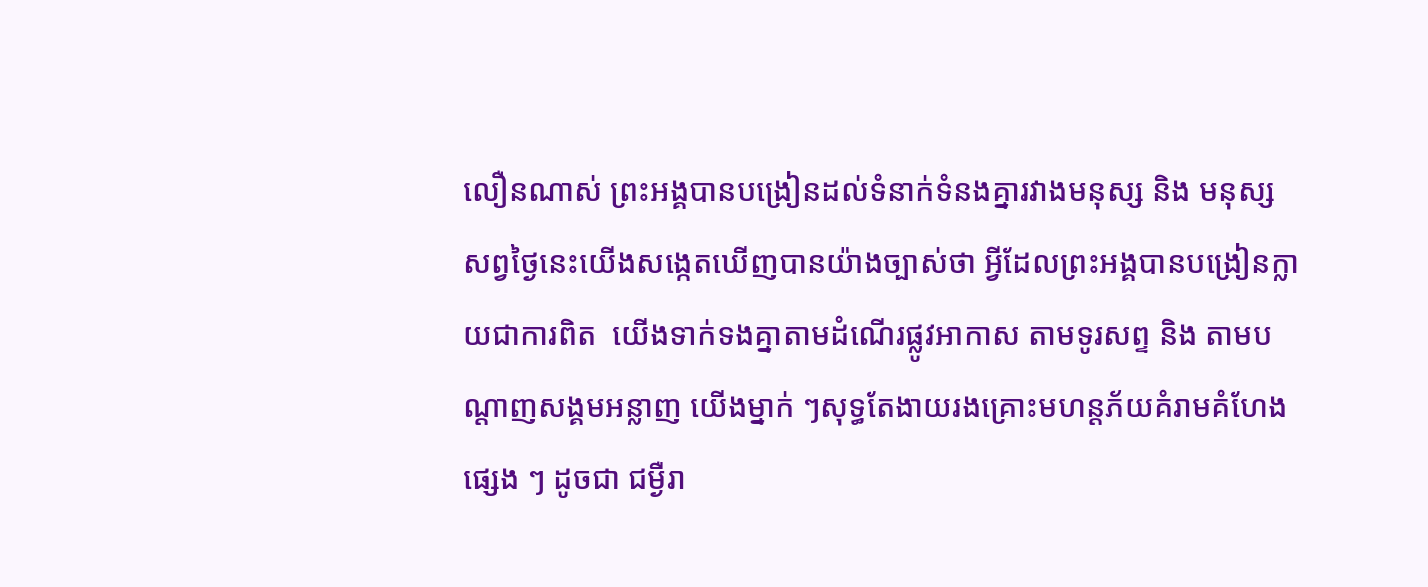លឿនណាស់ ព្រះអង្គបានបង្រៀនដល់ទំនាក់ទំនងគ្នារវាងមនុស្ស និង មនុស្ស សព្វថ្ងៃនេះយើងសង្កេតឃើញបានយ៉ាងច្បាស់ថា អ្វីដែលព្រះអង្គបានបង្រៀនក្លាយជាការពិត  យើងទាក់ទងគ្នាតាមដំណើរផ្លូវអាកាស តាមទូរសព្ទ និង តាមបណ្តាញសង្គមអន្លាញ យើងម្នាក់ ៗសុទ្ធតែងាយរងគ្រោះមហន្តភ័យគំរាមគំហែងផ្សេង ៗ ដូចជា ជម្ងឺរា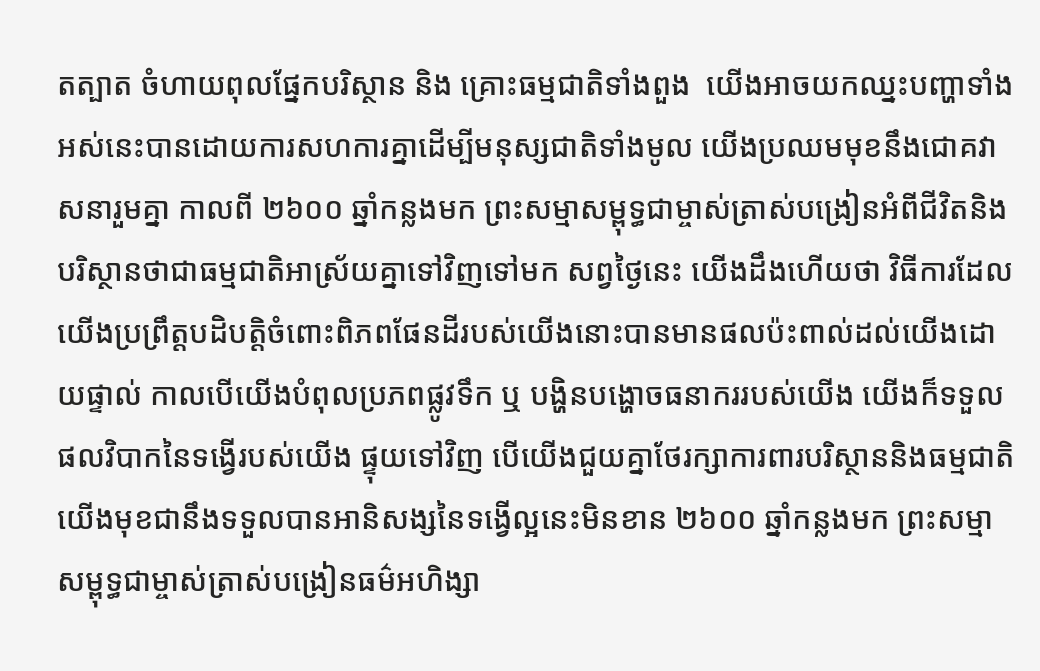តត្បាត ចំហាយពុលផ្នែកបរិស្ថាន និង គ្រោះធម្មជាតិទាំងពួង  យើងអាចយកឈ្នះបញ្ហាទាំងអស់នេះបានដោយការសហការគ្នាដើម្បីមនុស្សជាតិទាំងមូល យើងប្រឈមមុខនឹងជោគវាសនារួមគ្នា កាលពី ២៦០០ ឆ្នាំកន្លងមក ព្រះសម្មាសម្ពុទ្ធជាម្ចាស់ត្រាស់បង្រៀនអំពីជីវិតនិងបរិស្ថានថាជាធម្មជាតិអាស្រ័យគ្នាទៅវិញទៅមក សព្វថ្ងៃនេះ យើងដឹងហើយថា វិធីការដែលយើងប្រព្រឹត្តបដិបត្តិចំពោះពិភពផែនដីរបស់យើងនោះបានមានផលប៉ះពាល់ដល់យើងដោយផ្ទាល់ កាលបើយើងបំពុលប្រភពផ្លូវទឹក ឬ បង្ហិនបង្ហោចធនាកររបស់យើង យើងក៏ទទួលផលវិបាកនៃទង្វើរបស់យើង ផ្ទុយទៅវិញ បើយើងជួយគ្នាថែរក្សាការពារបរិស្ថាននិងធម្មជាតិ យើងមុខជានឹងទទួលបានអានិសង្សនៃទង្វើល្អនេះមិនខាន ២៦០០ ឆ្នាំកន្លងមក ព្រះសម្មាសម្ពុទ្ធជាម្ចាស់ត្រាស់បង្រៀនធម៌អហិង្សា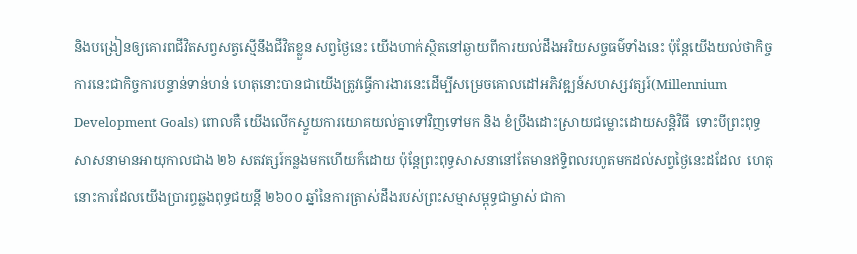និងបង្រៀនឲ្យគោរពជីវិតសព្វសត្វស្មើនឹងជីវិតខ្លួន សព្វថ្ងៃនេះ យើងហាក់ស្ថិតនៅឆ្ងាយពីការយល់ដឹងអរិយសច្ចធម៌ទាំងនេះ ប៉ុន្តែយើងយល់ថាកិច្ចការនេះជាកិច្ចការបន្ទាន់ទាន់ហន់ ហេតុនោះបានជាយើងត្រូវធ្វើការងារនេះដើម្បីសម្រេចគោលដៅអភិវឌ្ឍន៍សហស្សវត្សរ៍(Millennium Development Goals) ពោលគឺ យើងលើកស្ទួយការយោគយល់គ្នាទៅវិញទៅមក និង ខំប្រឹងដោះស្រាយជម្លោះដោយសន្តិវិធី  ទោះបីព្រះពុទ្ធសាសនាមានអាយុកាលជាង ២៦ សតវត្សរ៍កន្លងមកហើយក៏ដោយ ប៉ុន្តែព្រះពុទ្ធសាសនានៅតែមានឥទ្ទិពលរហូតមកដល់សព្វថ្ងៃនេះដដែល  ហេតុនោះការដែលយើងប្រារព្ធឆ្លងពុទ្ធជយន្តី ២៦០០ ឆ្នាំនៃការត្រាស់ដឹងរបស់ព្រះសម្មាសម្ពុទ្ធជាម្ចាស់ ជាកា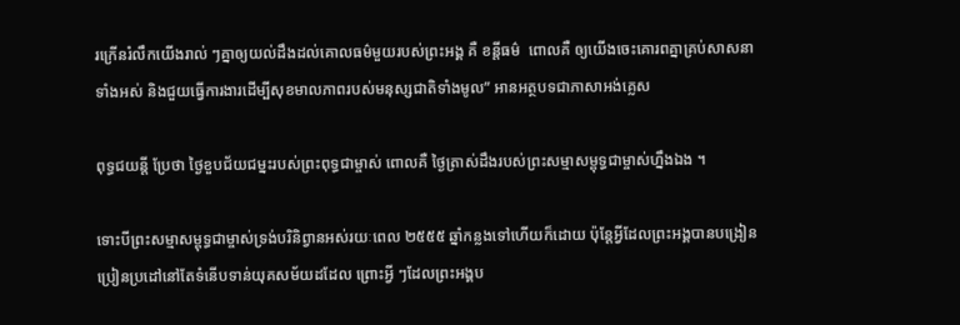រក្រើនរំលឹកយើងរាល់ ៗគ្នាឲ្យយល់ដឹងដល់គោលធម៌មួយរបស់ព្រះអង្គ គឺ ខន្តីធម៌  ពោលគឺ ឲ្យយើងចេះគោរពគ្នាគ្រប់សាសនាទាំងអស់ និងជួយធ្វើការងារដើម្បីសុខមាលភាពរបស់មនុស្សជាតិទាំងមូល” អានអត្ថបទជាភាសាអង់គ្លេស

ពុទ្ធជយន្តី ប្រែថា ថ្ងៃខួបជ័យជម្នះរបស់ព្រះពុទ្ធជាម្ចាស់ ពោលគឺ ថ្ងៃត្រាស់ដឹងរបស់ព្រះសម្មាសម្ពុទ្ធជាម្ចាស់ហ្នឹងឯង ។

ទោះបីព្រះសម្មាសម្ពុទ្ធជាម្ចាស់ទ្រង់បរិនិព្វានអស់រយៈពេល ២៥៥៥ ឆ្នាំកន្លងទៅហើយក៏ដោយ ប៉ុន្តែអ្វីដែលព្រះអង្គបានបង្រៀនប្រៀនប្រដៅនៅតែទំនើបទាន់យុគសម័យដដែល ព្រោះអ្វី ៗដែលព្រះអង្គប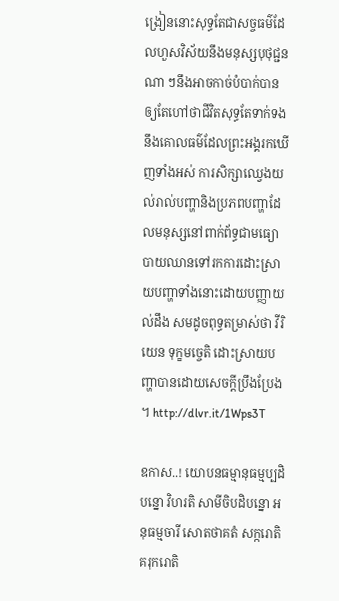ង្រៀននោះសុទ្ធតែជាសច្ចធម៌ដែលហួសវិស័យនឹងមនុស្សបុថុជ្ជនណា ៗនឹងអាចកាច់បំបាក់បាន ឲ្យតែហៅថាជីវិតសុទ្ធតែទាក់ទងនឹងគោលធម៌ដែលព្រះអង្គរកឃើញទាំងអស់ ការសិក្សាឈ្វេងយល់រាល់បញ្ហានិងប្រភពបញ្ហាដែលមនុស្សនៅពាក់ព័ទ្ធជាមធ្យោបាយឈានទៅរកការដោះស្រាយបញ្ហាទាំងនោះដោយបញ្ញាយល់ដឹង សមដូចពុទ្ធតម្រាស់ថា វីរិយេន ទុក្ខមច្ចេតិ ដោះស្រាយបញ្ហាបានដោយសេចក្តីប្រឹងប្រែង ។ http://dlvr.it/1Wps3T

ឧកាស..! យោបនធម្មានុធម្មប្បដិបន្នោ វិហរតិ សាមីចិបដិបន្នោ អនុធម្មចារី សោតថាគតំ សក្ករោតិ គរុករោតិ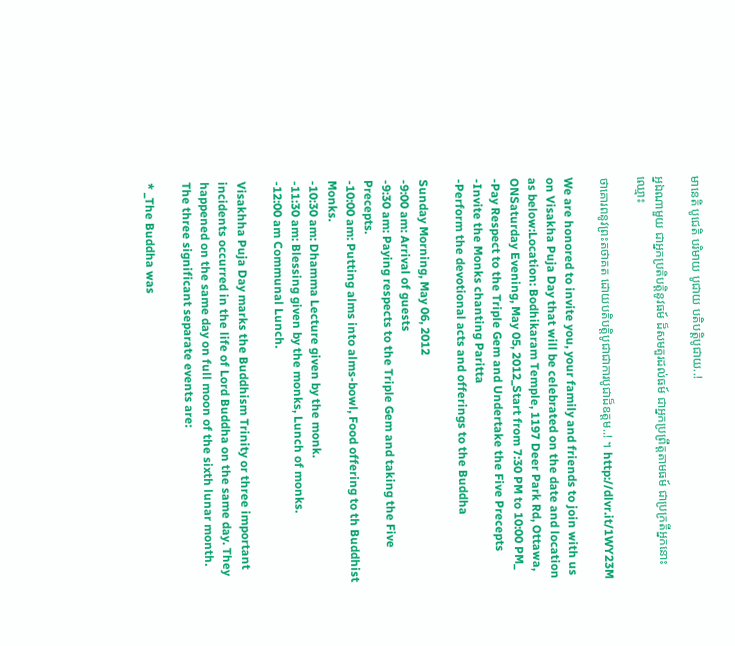មានេតិ បូជេតិ បរិមាយ បូជាយ បតិបតិ្តបូជាយ..!

អ្នឯណាមួយ ជាអ្នកប្រតិបត្តិនូវធម៍ ដ៏សមគួរដល់ធម៍ ជាអ្នកប្រព្រឹត្តតាមធម៍ ជាប្រក្រតីអ្នកនោះឈ្មោះ

ថាគោរពនូវព្រះតថាគត ដោយបតិបត្តិបូជាជាការបូជាដ៏ឧត្តម..! ។ http://dlvr.it/1WY23M

We are honored to invite you, your family and friends to join with us on Visakha Puja Day that will be celebrated on the date and location as below:Location: Bodhikaram Temple, 1197 Deer Park Rd, Ottawa, ONSaturday Evening, May 05, 2012_Start from 7:30 PM to 10:00 PM_
-Pay Respect to the Triple Gem and Undertake the Five Precepts
-Invite the Monks chanting Paritta
-Perform the devotional acts and offerings to the Buddha

Sunday Morning, May 06, 2012
-9:00 am: Arrival of guests
-9:30 am: Paying respects to the Triple Gem and taking the Five Precepts.
-10:00 am: Putting alms into alms-bowl, Food offering to th Buddhist Monks.
-10:30 am: Dhamma Lecture given by the monk.
-11:30 am: Blessing given by the monks, Lunch of monks.
-12:00 am Communal Lunch.

Visakhha Puja Day marks the Buddhism Trinity or three important incidents occurred in the life of Lord Buddha on the same day. They happened on the same day on full moon of the sixth lunar month. The three significant separate events are:

* _The Buddha was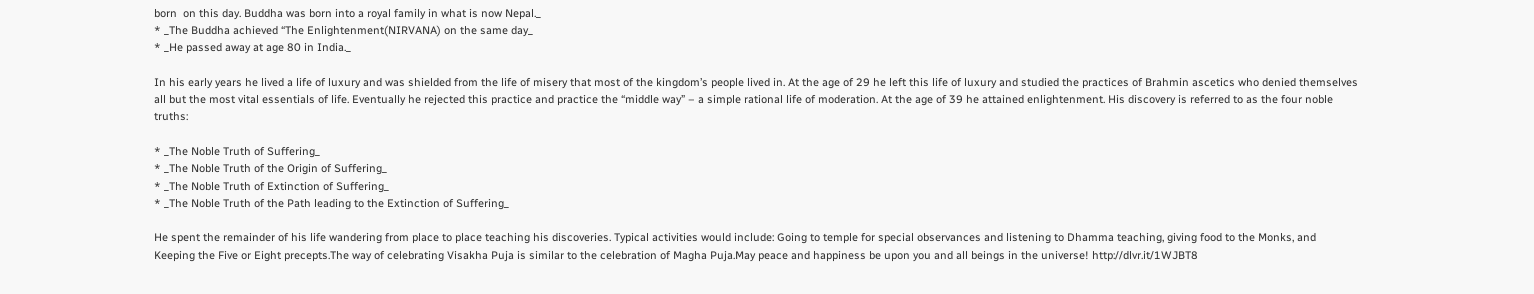born  on this day. Buddha was born into a royal family in what is now Nepal._
* _The Buddha achieved “The Enlightenment(NIRVANA) on the same day_
* _He passed away at age 80 in India._

In his early years he lived a life of luxury and was shielded from the life of misery that most of the kingdom’s people lived in. At the age of 29 he left this life of luxury and studied the practices of Brahmin ascetics who denied themselves all but the most vital essentials of life. Eventually he rejected this practice and practice the “middle way” – a simple rational life of moderation. At the age of 39 he attained enlightenment. His discovery is referred to as the four noble truths:

* _The Noble Truth of Suffering_
* _The Noble Truth of the Origin of Suffering_
* _The Noble Truth of Extinction of Suffering_
* _The Noble Truth of the Path leading to the Extinction of Suffering_

He spent the remainder of his life wandering from place to place teaching his discoveries. Typical activities would include: Going to temple for special observances and listening to Dhamma teaching, giving food to the Monks, and Keeping the Five or Eight precepts.The way of celebrating Visakha Puja is similar to the celebration of Magha Puja.May peace and happiness be upon you and all beings in the universe! http://dlvr.it/1WJBT8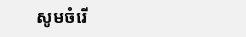សូមចំរើ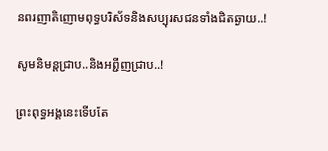នពរញាតិញោមពុទ្ធបរិស័ទនិងសប្បុរសជនទាំងជិតឆ្ងាយ..!

សូមនិមន្តជ្រាប..និងអពី្ជញជ្រាប..!

ព្រះពុទ្ធអង្គនេះទើបតែ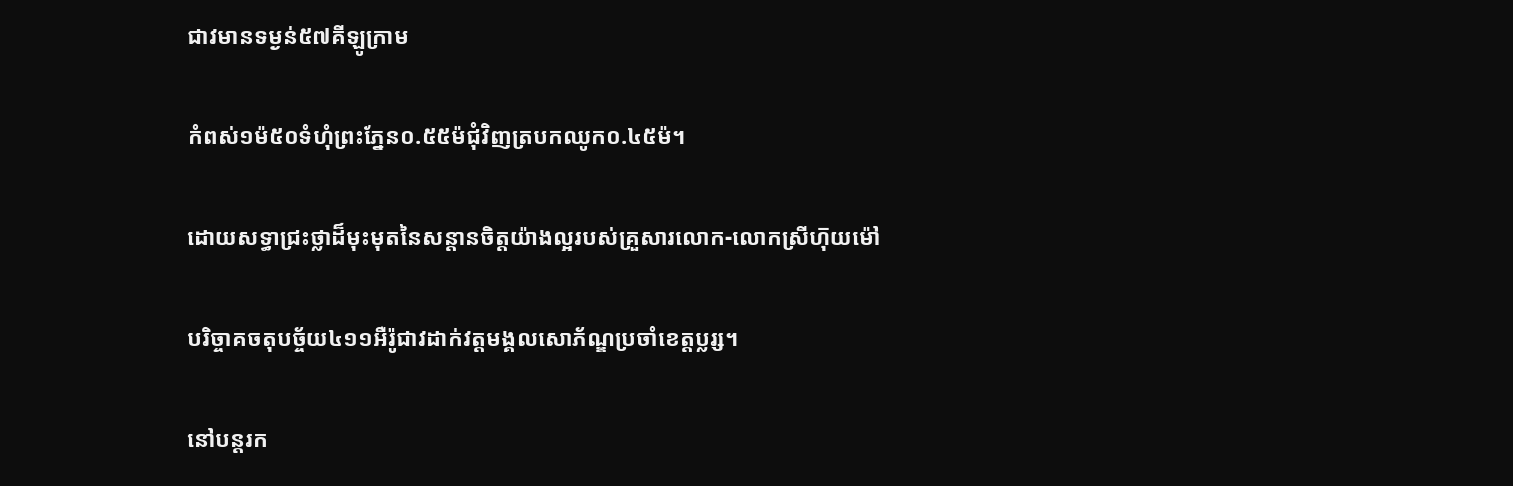ជាវមានទម្ងន់៥៧គីឡូក្រាម

កំពស់១ម៉៥០ទំហុំព្រះភ្នែន០.៥៥ម៉ជុំវិញត្របកឈូក០.៤៥ម៉។

ដោយសទ្ធាជ្រះថ្លាដ៏មុះមុតនៃសន្តានចិត្តយ៉ាងល្អរបស់គ្រួសារលោក-លោកស្រីហុ៑យម៉ៅ

បរិច្ចាគចតុបច្ច័យ៤១១អឺរ៉ូជាវដាក់វត្តមង្គលសោភ័ណ្ឌប្រចាំខេត្តប្លរ្ស។

នៅបន្តរក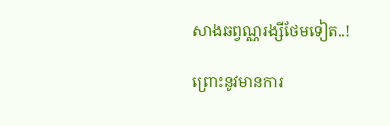សាងឆព្វណ្ណរង្សីថែមទៀត..!

ព្រោះនូវមានការ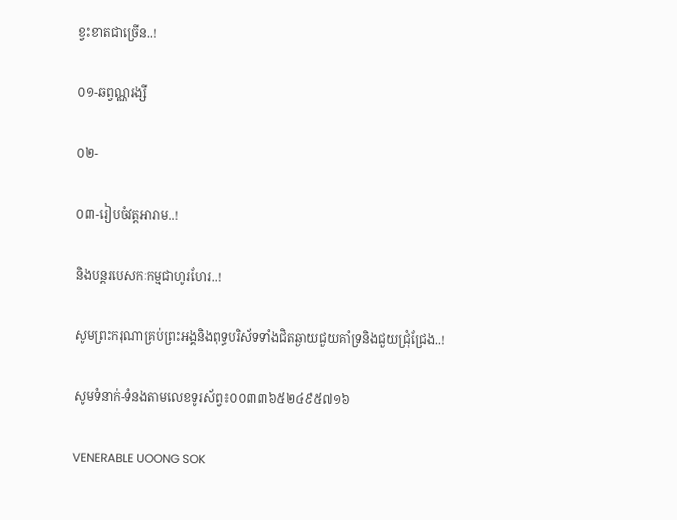ខ្វះខាតជាច្រើន..!

០១-ឆព្វណ្ណរង្សី

០២-

០៣-រៀបចំវត្តអារាម..!

និងបន្តរបេសកៈកម្មជាហូរហែរ..!

សូមព្រះករុណាគ្រប់ព្រះអង្គនិងពុទ្ធបរិស័ទទាំងជិតឆ្ងាយជួយគាំទ្រនិងជួយជ្រុំជ្រែង..!

សូមទំនាក់-ទំនងតាមលេខទូរស័ព្វ៖០០៣៣៦៥២៤៩៥៧១៦

VENERABLE UOONG SOK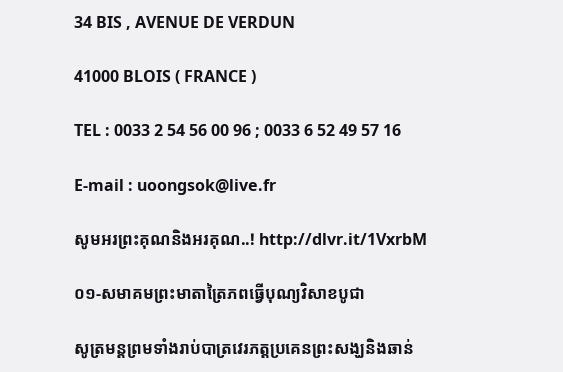34 BIS , AVENUE DE VERDUN

41000 BLOIS ( FRANCE )

TEL : 0033 2 54 56 00 96 ; 0033 6 52 49 57 16

E-mail : uoongsok@live.fr

សូមអរព្រះគុណនិងអរគុណ..! http://dlvr.it/1VxrbM

០១-សមាគមព្រះមាតាត្រៃភពធ្វើបុណ្យវិសាខបូជា

សូត្រមន្តព្រមទាំងរាប់បាត្រវេរភត្តប្រគេនព្រះសង្ឃនិងឆាន់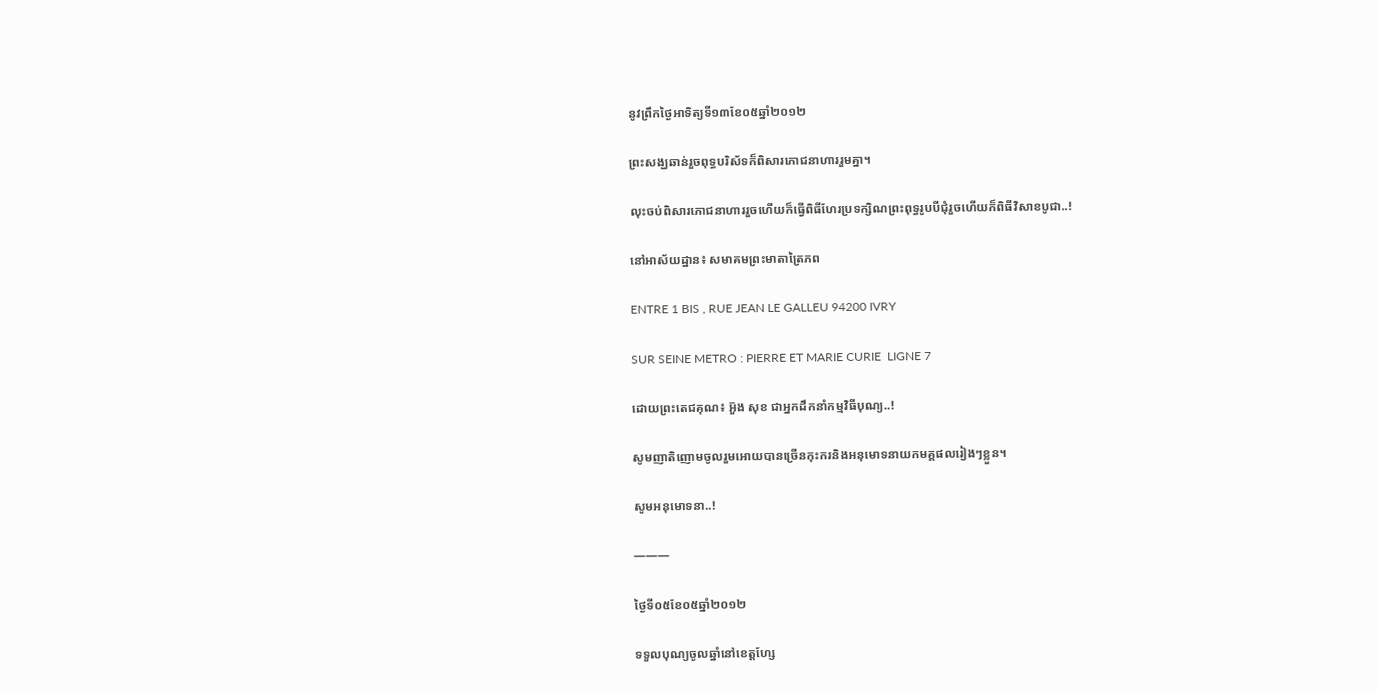នូវព្រឹកថ្ងៃអាទិត្យទី១៣ខែ០៥ឆ្នាំ២០១២

ព្រះសង្ឃឆាន់រួចពុទ្ធបរិស័ទក៏ពិសារភោជនាហាររួមគ្នា។

លុះចប់ពិសារភោជនាហាររួចហើយក៏ធ្វើពិធីហែរប្រទក្សិណព្រះពុទ្ធរូបបីជុំរួចហើយក៏ពិធីវិសាខបូជា..!

នៅអាស័យដ្ឋាន៖ សមាគមព្រះមាតាត្រៃភព

ENTRE 1 BIS , RUE JEAN LE GALLEU 94200 IVRY

SUR SEINE METRO : PIERRE ET MARIE CURIE  LIGNE 7

ដោយព្រះតេជគុណ៖ អួ៑ង សុខ ជាអ្នកដឹកនាំកម្មវិធីបុណ្យ..!

សូមញាតិញោមចូលរួមអោយបានច្រើនកុះករនិងអនុមោទនាយកមគ្គផលរៀងៗខ្លួន។

សូមអនុមោទនា..!

———

ថ្ងៃទី០៥ខែ០៥ឆ្នាំ២០១២

ទទួលបុណ្យចូលឆ្នាំនៅខេត្តហ្សែ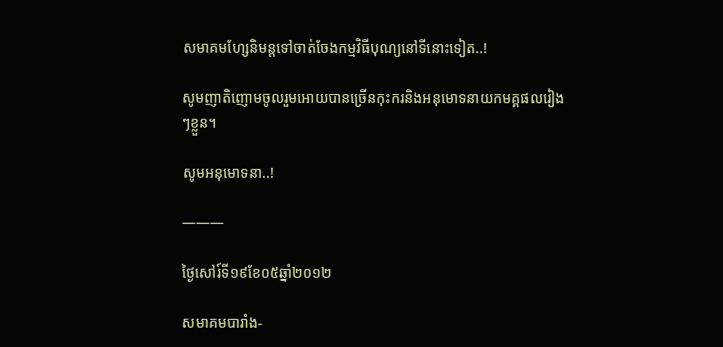សមាគមហ្សែនិមន្តទៅចាត់ចែងកម្មវិធីបុណ្យនៅទីនោះទៀត..!

សូមញាតិញោមចូលរួមអោយបានច្រើនកុះករនិងអនុមោទនាយកមគ្គផលរៀងៗខ្លួន។

សូមអនុមោទនា..!

———

ថ្ងៃសៅរ៍ទី១៩ខែ០៥ឆ្នាំ២០១២

សមាគមបារាំង-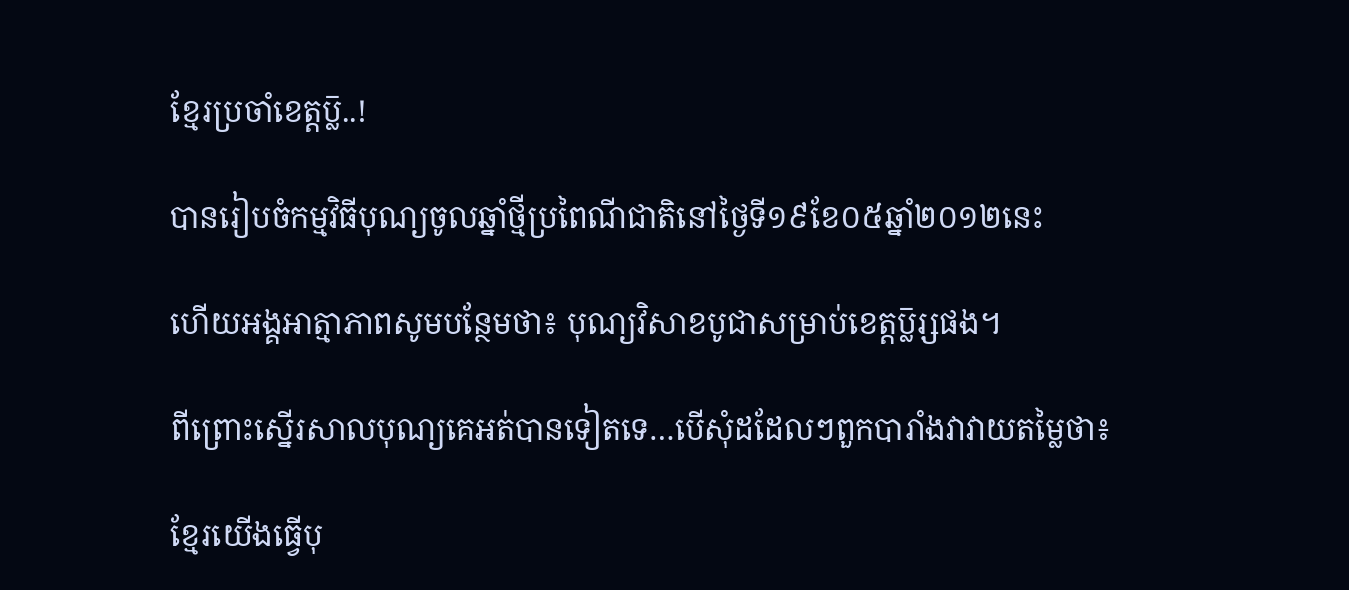ខ្មែរប្រចាំខេត្តប្ល៑..!

បានរៀបចំកម្មវិធីបុណ្យចូលឆ្នាំថ្មីប្រពៃណីជាតិនៅថ្ងៃទី១៩ខែ០៥ឆ្នាំ២០១២នេះ

ហើយអង្គអាត្មាភាពសូមបន្ថែមថា៖ បុណ្យវិសាខបូជាសម្រាប់ខេត្តប្ល៑រ្សផង។

ពីព្រោះស្នើរសាលបុណ្យគេអត់បានទៀតទេ…បើសុំដដែលៗពួកបារាំងវាវាយតម្លៃថា៖

ខ្មែរយើងធ្វើបុ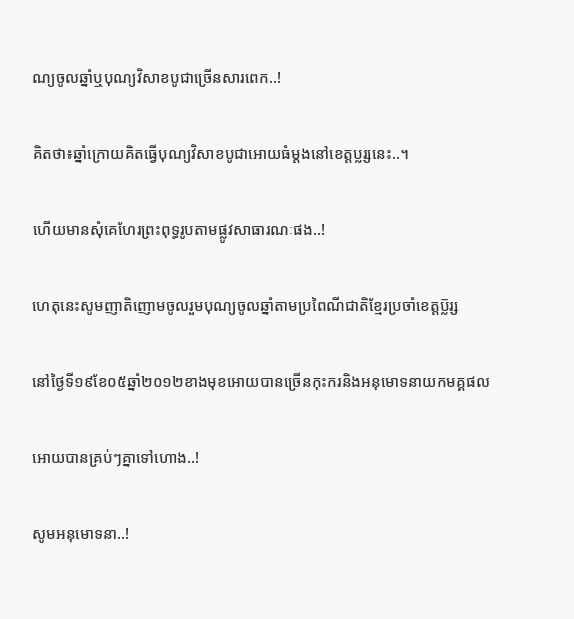ណ្យចូលឆ្នាំឬបុណ្យវិសាខបូជាច្រើនសារពេក..!

គិតថា៖ឆ្នាំក្រោយគិតធ្វើបុណ្យវិសាខបូជាអោយធំម្តងនៅខេត្តប្លរ្សនេះ..។

ហើយមានសុំគេហែរព្រះពុទ្ធរូបតាមផ្លូវសាធារណៈផង..!

ហេតុនេះសូមញាតិញោមចូលរួមបុណ្យចូលឆ្នាំតាមប្រពៃណីជាតិខ្មែរប្រចាំខេត្តប្ល៑រ្ស

នៅថ្ងៃទី១៩ខែ០៥ឆ្នាំ២០១២ខាងមុខអោយបានច្រើនកុះករនិងអនុមោទនាយកមគ្គផល

អោយបានគ្រប់ៗគ្នាទៅហោង..!

សូមអនុមោទនា..!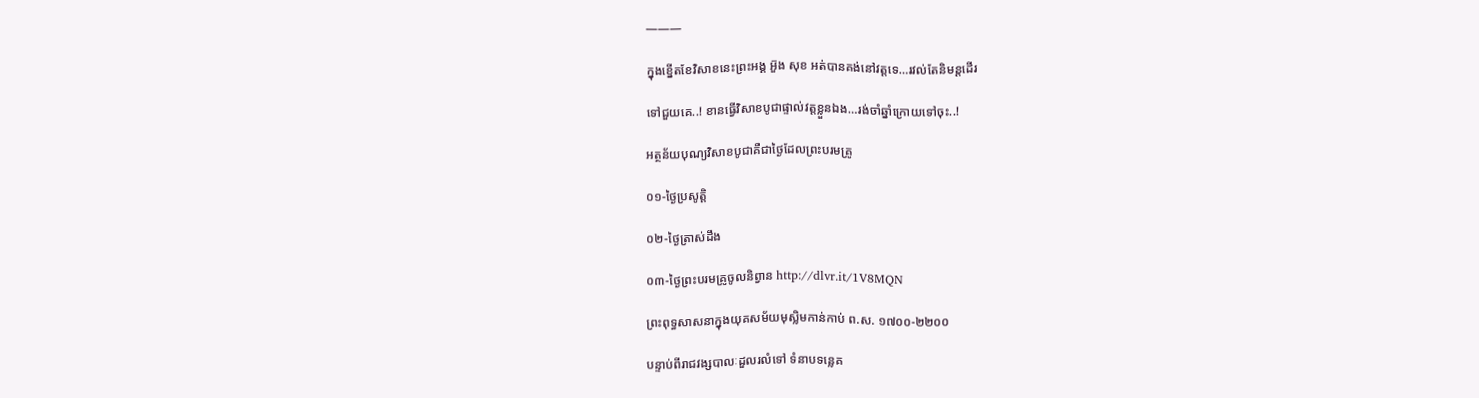———

ក្នុងខ្នើតខែវិសាខនេះព្រះអង្គ អួ៑ង សុខ អត់បានគង់នៅវត្តទេ…រវល់តែនិមន្តដើរ

ទៅជួយគេ..! ខានធ្វើវិសាខបូជាផ្ទាល់វត្តខ្លួនឯង…រង់ចាំឆ្នាំក្រោយទៅចុះ..!

អត្ថន័យបុណ្យវិសាខបូជាគឺជាថ្ងៃដែលព្រះបរមគ្រូ

០១-ថ្ងៃប្រសូត្តិ

០២-ថ្ងៃត្រាស់ដឹង

០៣-ថ្ងៃព្រះបរមគ្រូចូលនិព្វាន http://dlvr.it/1V8MQN

ព្រះពុទ្ធសាសនាក្នុងយុគសម័យមុស្លិមកាន់កាប់ ព.ស. ១៧០០-២២០០

បន្ទាប់ពីរាជវង្សបាលៈដួលរលំទៅ ទំនាបទន្លេគ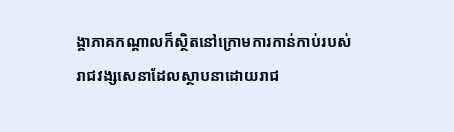ង្គាភាគកណ្តាលក៏ស្ថិតនៅក្រោមការកាន់កាប់របស់រាជវង្សសេនាដែលស្ថាបនាដោយរាជ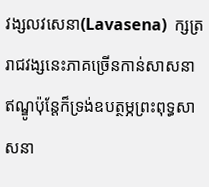វង្សលវសេនា(Lavasena)  ក្សត្ររាជវង្សនេះភាគច្រើនកាន់សាសនាឥណ្ឌូប៉ុន្តែក៏ទ្រង់ឧបត្ថម្ភព្រះពុទ្ធសាសនា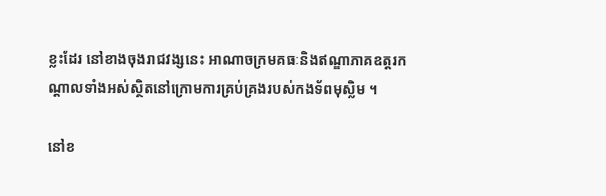ខ្លះដែរ នៅខាងចុងរាជវង្សនេះ អាណាចក្រមគធៈនិងឥណ្ឌាភាគឧត្តរកណ្តាលទាំងអស់ស្ថិតនៅក្រោមការគ្រប់គ្រងរបស់កងទ័ពមុស្លិម ។

នៅខ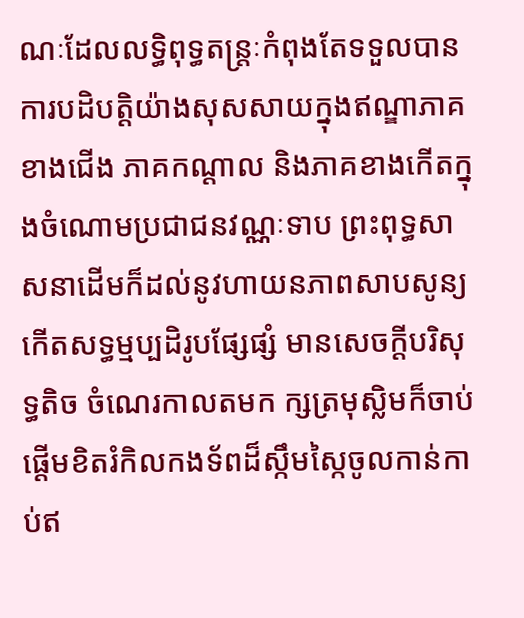ណៈដែលលទ្ធិពុទ្ធតន្រ្តៈកំពុងតែទទួលបានការបដិបត្តិយ៉ាងសុសសាយក្នុងឥណ្ឌាភាគខាងជើង ភាគកណ្តាល និងភាគខាងកើតក្នុងចំណោមប្រជាជនវណ្ណៈទាប ព្រះពុទ្ធសាសនាដើមក៏ដល់នូវហាយនភាពសាបសូន្យ កើតសទ្ធម្មប្បដិរូបផ្សែផ្សំ មានសេចក្តីបរិសុទ្ធតិច ចំណេរកាលតមក ក្សត្រមុស្លិមក៏ចាប់ផ្តើមខិតរំកិលកងទ័ពដ៏ស្កឹមស្កៃចូលកាន់កាប់ឥ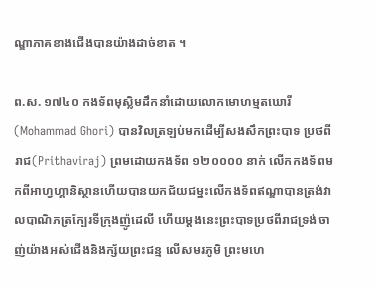ណ្ឌាភាគខាងជើងបានយ៉ាងដាច់ខាត ។

ព.ស. ១៧៤០ កងទ័ពមុស្លិមដឹកនាំដោយលោកមោហម្មតឃោរី(Mohammad Ghori) បានវិលត្រឡប់មកដើម្បីសងសឹកព្រះបាទ ប្រថពីរាជ(Prithaviraj) ព្រមដោយកងទ័ព ១២០០០០ នាក់ លើកកងទ័ពមកពីអាហ្វហ្គានិស្ថានហើយបានយកជ័យជម្នះលើកងទ័ពឥណ្ឌាបានត្រង់វាលបាណិភត្រក្បែរទីក្រុងញ៉ូដេលី ហើយម្តងនេះព្រះបាទប្រថពីរាជទ្រង់ចាញ់យ៉ាងអស់ជើងនិងក្ស័យព្រះជន្ម លើសមរភូមិ ព្រះមហេ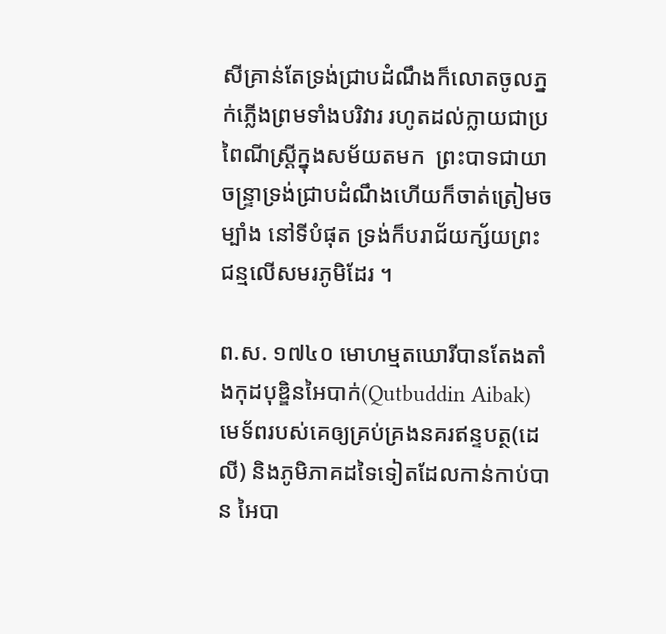សីគ្រាន់តែទ្រង់ជ្រាបដំណឹងក៏លោតចូលភ្នក់ភ្លើងព្រមទាំងបរិវារ រហូតដល់ក្លាយជាប្រពៃណីស្រ្តីក្នុងសម័យតមក  ព្រះបាទជាយាចន្រ្ទាទ្រង់ជ្រាបដំណឹងហើយក៏ចាត់ត្រៀមចម្បាំង នៅទីបំផុត ទ្រង់ក៏បរាជ័យក្ស័យព្រះជន្មលើសមរភូមិដែរ ។

ព.ស. ១៧៤០ មោហម្មតឃោរីបានតែងតាំងកុដបុឌ្ឌិនអៃបាក់(Qutbuddin Aibak) មេទ័ពរបស់គេឲ្យគ្រប់គ្រងនគរឥន្ទបត្ថ(ដេលី) និងភូមិភាគដទៃទៀតដែលកាន់កាប់បាន អៃបា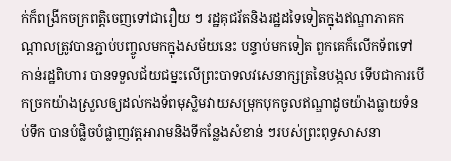ក់ក៏ពង្រីកចក្រពត្តិចេញទៅជារឿយ ៗ រដ្ឋគុជរ័តនិងរដ្ឋដទៃទៀតក្នុងឥណ្ឌាភាគកណ្តាលត្រូវបានភ្ជាប់បញ្ចូលមកក្នុងសម័យនេះ បន្ទាប់មកទៀត ពួកគេក៏លើកទ័ពទៅកាន់រដ្ឋពិហារ បានទទួលជ័យជម្នះលើព្រះបាទលវសេនាក្សត្រនៃបង្កល ទើបជាការបើកច្រកយ៉ាងស្រួលឲ្យដល់កងទ័ពមុស្លិមវាយសម្រុកបុកចូលឥណ្ឌាដូចយ៉ាងធ្លាយទំនប់ទឹក បានបំផ្លិចបំផ្លាញវត្តអារាមនិងទីកន្លែងសំខាន់ ៗរបស់ព្រះពុទ្ធសាសនា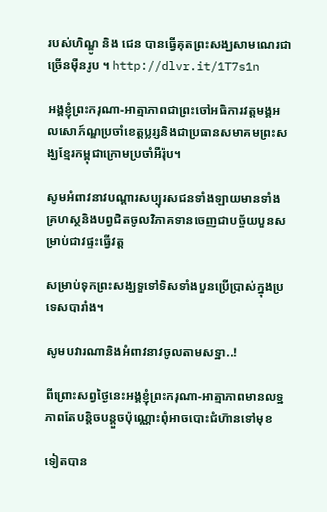របស់ហិណ្ឌូ និង ជេន បានធ្វើគុតព្រះសង្ឃសាមណេរជាច្រើនម៉ឺនរូប ។ http://dlvr.it/1T7s1n

អង្គខ្ញុំព្រះករុណា-អាត្មាភាពជាព្រះចៅអធិការវត្តមង្គអលសោភ៍ណ្ឌប្រចាំខេត្តប្លរ្សនិងជាប្រធានសមាគមព្រះសង្ឃខ្មែរកម្ពុជាក្រោមប្រចាំអឺរ៉ុប។

សូមអំពាវនាវបណ្តារសប្បុរសជនទាំងឡាយមានទាំងគ្រហស្ថនិងបព្វជិតចូលវិភាគទានចេញជាបច្ច័យបួនសម្រាប់ជាវផ្ទះធ្វើវត្ត

សម្រាប់ទុកព្រះសង្ឃទួទៅទិសទាំងបួនប្រើបា្រស់ក្នុងប្រទេសបារាំង។

សូមបវារណានិងអំពាវនាវចូលតាមសទ្ឋា..!

ពីព្រោះសព្វថ្ងៃនេះអង្គខ្ញុំព្រះករុណា-អាត្មាភាពមានលទ្ឋភាពតែបនិ្តចបន្តួចប៉ុណ្ណោះពុំអាចបោះជំហ៑ានទៅមុខ

ទៀតបាន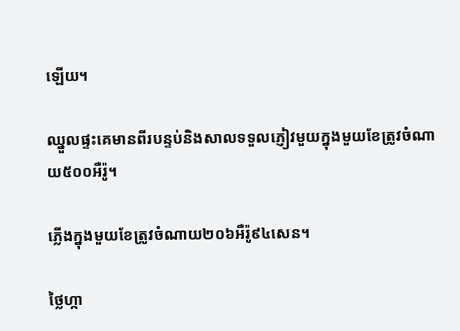ឡើយ។

ឈ្នួលផ្ទះគេមានពីរបន្ទប់និងសាលទទួលភ្ញៀវមួយក្នុងមួយខែត្រូវចំណាយ៥០០អឺរ៉ូ។

ភ្លើងក្នុងមួយខែត្រូវចំណាយ២០៦អឺរ៉ូ៩៤សេន។

ថ្លៃហ្កា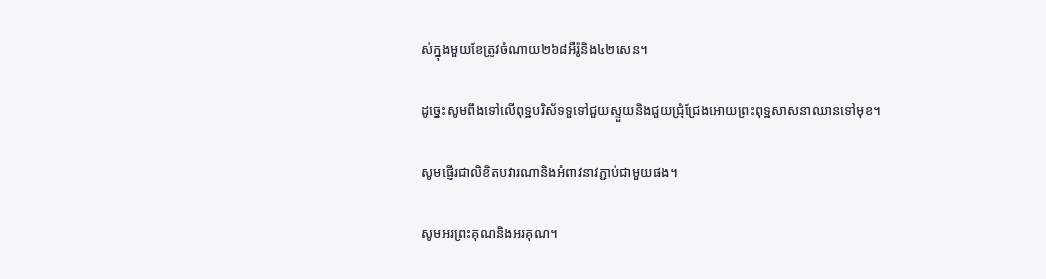ស់ក្នុងមួយខែត្រូវចំណាយ២៦៨អឺរ៉ូនិង៤២សេន។

ដូច្នេះសូមពឹងទៅលើពុទ្ឋបរិស័ទទួទៅជួយស្ទួយនិងជួយជ្រុំជ្រែងអោយព្រះពុទ្ឋសាសនាឈានទៅមុខ។

សូមផ្ញើរជាលិខិតបវារណានិងអំពាវនាវភ្ជាប់ជាមួយផង។

សូមអរព្រះគុណនិងអរគុណ។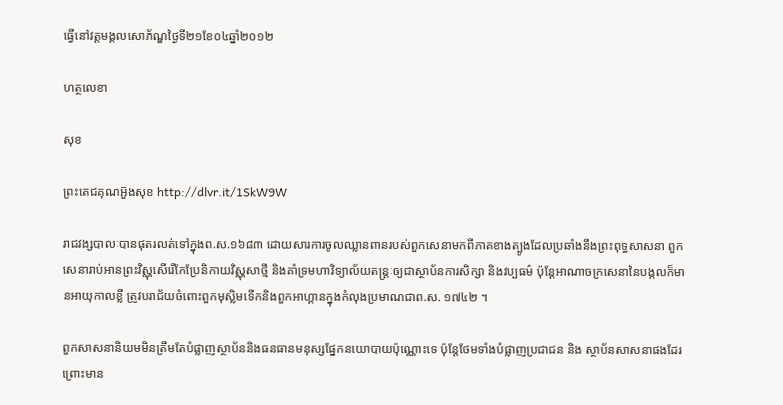ធ្វើនៅវត្តមង្គលសោភ័ណ្ឌថ្ងៃទី២១ខែ០៤ឆ្នាំ២០១២

ហត្ថលេខា

សុខ

ព្រះតេជគុណអួ៑ងសុខ http://dlvr.it/1SkW9W

រាជវង្សបាលៈបានផុតរលត់ទៅក្នុងព.ស.១៦៨៣ ដោយសារការចូលឈ្លានពានរបស់ពួកសេនាមកពីភាគខាងត្បូងដែលប្រឆាំងនឹងព្រះពុទ្ធសាសនា ពួកសេនារាប់អានព្រះវិស្ណុសើរើកែប្រែនិកាយវិស្ណុសាថ្មី និងគាំទ្រមហាវិទ្យាល័យតន្រ្តៈឲ្យជាស្ថាប័នការសិក្សា និងវប្បធម៌ ប៉ុន្តែអាណាចក្រសេនានៃបង្កលក៏មានអាយុកាលខ្លី ត្រូវបរាជ័យចំពោះពួកមុស្លិមទើកនិងពួកអាហ្គានក្នុងកំលុងប្រមាណជាព.ស. ១៧៤២ ។

ពួកសាសនានិយមមិនត្រឹមតែបំផ្លាញស្ថាប័ននិងធនធានមនុស្សផ្នែកនយោបាយប៉ុណ្ណោះទេ ប៉ុន្តែថែមទាំងបំផ្លាញប្រជាជន និង ស្ថាប័នសាសនាផងដែរ ព្រោះមាន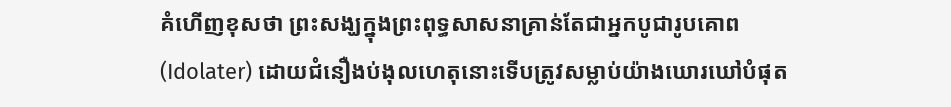គំហើញខុសថា ព្រះសង្ឃក្នុងព្រះពុទ្ធសាសនាគ្រាន់តែជាអ្នកបូជារូបគោព(Idolater) ដោយជំនឿងប់ងុលហេតុនោះទើបត្រូវសម្លាប់យ៉ាងឃោរឃៅបំផុត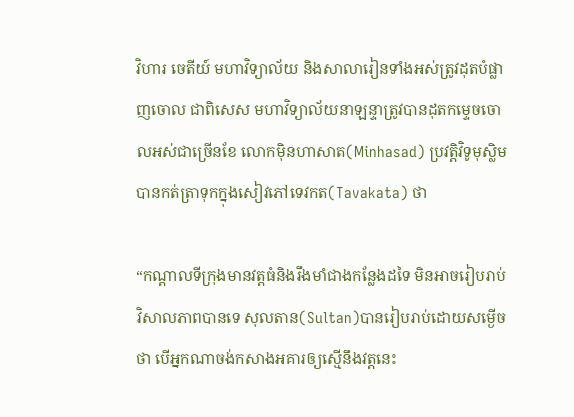វិហារ ចេតីយ៍ មហាវិទ្យាល័យ និងសាលារៀនទាំងអស់ត្រូវដុតបំផ្លាញចោល ជាពិសេស មហាវិទ្យាល័យនាឡន្ទាត្រូវបានដុតកម្ទេចចោលអស់ជាច្រើនខែ លោកម៉ិនហាសាត(Minhasad) ប្រវត្តិវិទូមុស្លិមបានកត់ត្រាទុកក្នុងសៀវភៅទេវកត(Tavakata) ថា

“កណ្តាលទីក្រុងមានវត្តធំនិងរឹងមាំជាងកន្លែងដទៃ មិនអាចរៀបរាប់វិសាលភាពបានទេ សុលតាន(Sultan)បានរៀបរាប់ដោយសម្ងើចថា បើអ្នកណាចង់កសាងអគារឲ្យស្មើនឹងវត្តនេះ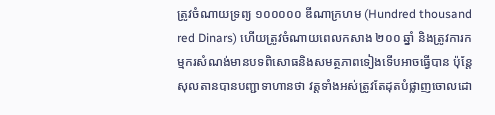ត្រូវចំណាយទ្រព្យ ១០០០០០ ឌីណាក្រហម (Hundred thousand red Dinars) ហើយត្រូវចំណាយពេលកសាង ២០០ ឆ្នាំ និងត្រូវការកម្មករសំណង់មានបទពិសោធនិងសមត្ថភាពទៀងទើបអាចធ្វើបាន ប៉ុន្តែសុលតានបានបញ្ជាទាហានថា វត្តទាំងអស់ត្រូវតែដុតបំផ្លាញចោលដោ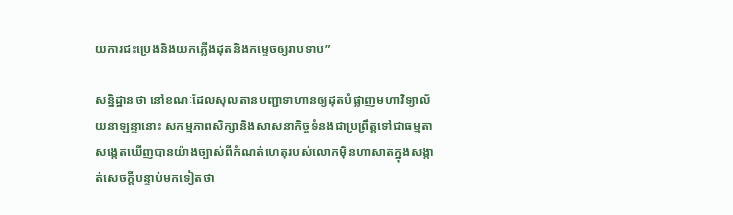យការជះប្រេងនិងយកភ្លើងដុតនិងកម្ទេចឲ្យរាបទាប”

សន្និដ្ឋានថា នៅខណៈដែលសុលតានបញ្ជាទាហានឲ្យដុតបំផ្លាញមហាវិទ្យាល័យនាឡន្ទានោះ សកម្មភាពសិក្សានិងសាសនាកិច្ចទំនងជាប្រព្រឹត្តទៅជាធម្មតា សង្កេតឃើញបានយ៉ាងច្បាស់ពីកំណត់ហេតុរបស់លោកម៉ិនហាសាតក្នុងសង្កាត់សេចក្តីបន្ទាប់មកទៀតថា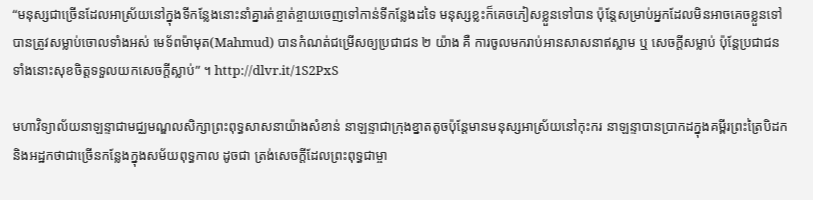“មនុស្សជាច្រើនដែលអាស្រ័យនៅក្នុងទីកន្លែងនោះនាំគ្នារត់ខ្ចាត់ខ្ចាយចេញទៅកាន់ទីកន្លែងដទៃ មនុស្សខ្លះក៏គេចភៀសខ្លួនទៅបាន ប៉ុន្តែសម្រាប់អ្នកដែលមិនអាចគេចខ្លួនទៅបានត្រូវសម្លាប់ចោលទាំងអស់ មេទ័ពម៉ាមុត(Mahmud) បានកំណត់ជម្រើសឲ្យប្រជាជន ២ យ៉ាង គឺ ការចូលមករាប់អានសាសនាឥស្លាម ឬ សេចក្តីសម្លាប់ ប៉ុន្តែប្រជាជនទាំងនោះសុខចិត្តទទួលយកសេចក្តីស្លាប់” ។ http://dlvr.it/1S2PxS

មហាវិទ្យាល័យនាឡន្ទាជាមជ្ឈមណ្ឌលសិក្សាព្រះពុទ្ធសាសនាយ៉ាងសំខាន់ នាឡន្ទាជាក្រុងខ្នាតតូចប៉ុន្តែមានមនុស្សអាស្រ័យនៅកុះករ នាឡន្ទាបានប្រាកដក្នុងគម្ពីរព្រះត្រៃបិដកនិងអដ្ឋកថាជាច្រើនកន្លែងក្នុងសម័យពុទ្ធកាល ដូចជា ត្រង់សេចក្តីដែលព្រះពុទ្ធជាម្ចា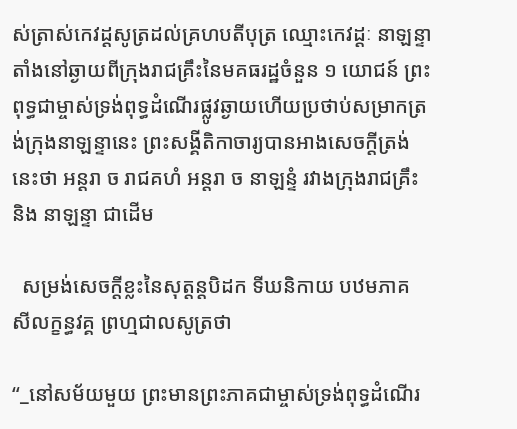ស់ត្រាស់កេវដ្តសូត្រដល់គ្រហបតីបុត្រ ឈ្មោះកេវដ្តៈ នាឡន្ទាតាំងនៅឆ្ងាយពីក្រុងរាជគ្រឹះនៃមគធរដ្ឋចំនួន ១ យោជន៍ ព្រះពុទ្ធជាម្ចាស់ទ្រង់ពុទ្ធដំណើរផ្លូវឆ្ងាយហើយប្រថាប់សម្រាកត្រង់ក្រុងនាឡន្ទានេះ ព្រះសង្គីតិកាចារ្យបានអាងសេចក្តីត្រង់នេះថា អន្តរា ច រាជគហំ អន្តរា ច នាឡន្ទំ រវាងក្រុងរាជគ្រឹះ និង នាឡន្ទា ជាដើម

  សម្រង់សេចក្តីខ្លះនៃសុត្តន្តបិដក ទីឃនិកាយ បឋមភាគ សីលក្ខន្ធវគ្គ ព្រហ្មជាលសូត្រថា

“_នៅសម័យមួយ ព្រះមានព្រះភាគជាម្ចាស់ទ្រង់ពុទ្ធដំណើរ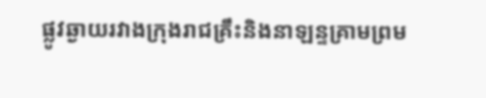ផ្លូវឆ្ងាយរវាងក្រុងរាជគ្រឹះនិងនាឡន្ទគ្រាមព្រម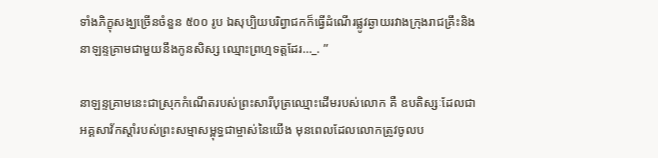ទាំងភិក្ខុសង្ឃច្រើនចំនួន ៥០០ រូប ឯសុប្បិយបរិព្វាជកក៏ធ្វើដំណើរផ្លូវឆ្ងាយរវាងក្រុងរាជគ្រឹះនិងនាឡន្ទគ្រាមជាមួយនឹងកូនសិស្ស ឈ្មោះព្រហ្មទត្តដែរ…_. ”

នាឡន្ទគ្រាមនេះជាស្រុកកំណើតរបស់ព្រះសារីបុត្រឈ្មោះដើមរបស់លោក គឺ ឧបតិស្សៈដែលជាអគ្គសាវ័កស្តាំរបស់ព្រះសម្មាសម្ពុទ្ធជាម្ចាស់នៃយើង មុនពេលដែលលោកត្រូវចូលប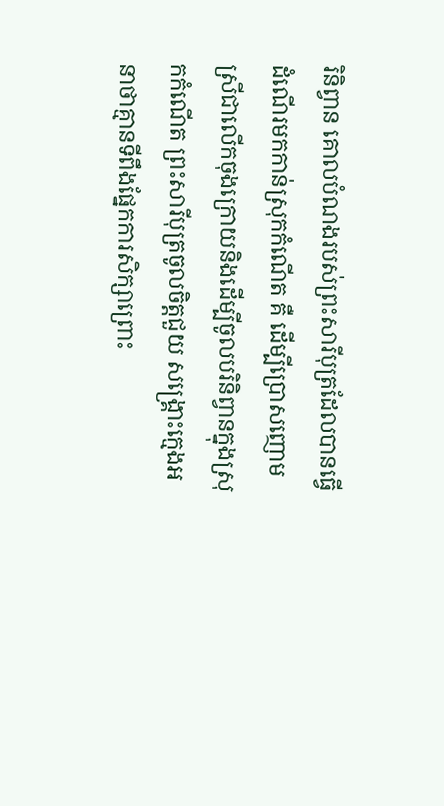រិនិព្វាន គោលបំណងរបស់ព្រះសារីបុត្រដែលបានធ្វើដំណើរមកកាន់ស្រុកកំណើត គឺ ដើម្បីប្រោសញោមស្រីជាលើកចុងក្រោយនិងដើម្បីចូលបរិនិព្វានក្នុងស្រុកកំណើត ព្រះសារីបុត្រចូលចិត្តជួយ សង្រ្គោះក្មេងអនាថាគ្មានទីពឹងផ្នែកការសិក្សាព្រោះ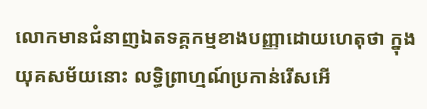លោកមានជំនាញឯតទគ្គកម្មខាងបញ្ញាដោយហេតុថា ក្នុងយុគសម័យនោះ លទ្ធិព្រាហ្មណ៍ប្រកាន់រើសអើ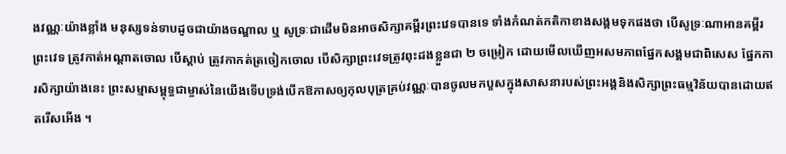ងវណ្ណៈយ៉ាងខ្លាំង មនុស្សទន់ទាបដូចជាយ៉ាងចណ្ឌាល ឬ សូទ្រៈជាដើមមិនអាចសិក្សាគម្ពីរព្រះវេទបានទេ ទាំងកំណត់កតិកាខាងសង្គមទុកផងថា បើសូទ្រៈណាអានគម្ពីរព្រះវេទ ត្រូវកាត់អណ្តាតចោល បើស្តាប់ ត្រូវកាកត់ត្រចៀកចោល បើសិក្សាព្រះវេទត្រូវពុះដងខ្លួនជា ២ ចម្រៀក ដោយមើលឃើញអសមភាពផ្នែកសង្គមជាពិសេស ផ្នែកការសិក្សាយ៉ាងនេះ ព្រះសម្មាសម្ពុទ្ធជាម្ចាស់នៃយើងទើបទ្រង់បើកឱកាសឲ្យកុលបុត្រគ្រប់វណ្ណៈបានចូលមកបួសក្នុងសាសនារបស់ព្រះអង្គនិងសិក្សាព្រះធម្មវិន័យបានដោយឥតរើសអើង ។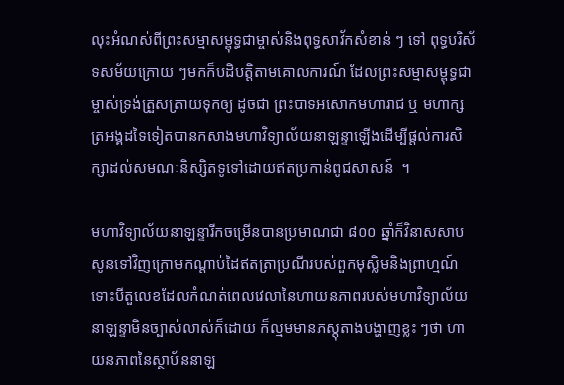លុះអំណស់ពីព្រះសម្មាសម្ពុទ្ធជាម្ចាស់និងពុទ្ធសាវ័កសំខាន់ ៗ ទៅ ពុទ្ធបរិស័ទសម័យក្រោយ ៗមកក៏បដិបត្តិតាមគោលការណ៍ ដែលព្រះសម្មាសម្ពុទ្ធជាម្ចាស់ទ្រង់ត្រួសត្រាយទុកឲ្យ ដូចជា ព្រះបាទអសោកមហារាជ ឬ មហាក្សត្រអង្គដទៃទៀតបានកសាងមហាវិទ្យាល័យនាឡន្ទាឡើងដើម្បីផ្តល់ការសិក្សាដល់សមណៈនិស្សិតទូទៅដោយឥតប្រកាន់ពូជសាសន៍  ។

មហាវិទ្យាល័យនាឡន្ទារីកចម្រើនបានប្រមាណជា ៨០០ ឆ្នាំក៏វិនាសសាបសូនទៅវិញក្រោមកណ្តាប់ដៃឥតត្រាប្រណីរបស់ពួកមុស្លិមនិងព្រាហ្មណ៍ ទោះបីតួលេខដែលកំណត់ពេលវេលានៃហាយនភាពរបស់មហាវិទ្យាល័យនាឡន្ទាមិនច្បាស់លាស់ក៏ដោយ ក៏ល្មមមានភស្តុតាងបង្ហាញខ្លះ ៗថា ហាយនភាពនៃស្ថាប័ននាឡ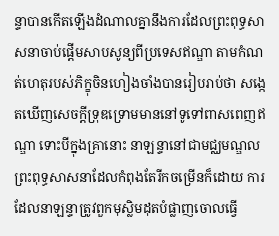ន្ទាបានកើតឡើងដំណាលគ្នានឹងការដែលព្រះពុទ្ធសាសនាចាប់ផ្តើមសាបសូន្យពីប្រទេសឥណ្ឌា តាមកំណត់ហេតុរបស់ភិក្ខុចិនហៀងចាំងបានរៀបរាប់ថា សង្កេតឃើញសេចក្តីទ្រុឌទ្រោមមាននៅទូទៅពាសពេញឥណ្ឌា ទោះបីក្នុងគ្រានោះ នាឡន្ទានៅជាមជ្ឈមណ្ឌលព្រះពុទ្ធសាសនាដែលកំពុងតែរីកចម្រើនក៏ដោយ ការដែលនាឡន្ទាត្រូវពួកមុស្លិមដុតបំផ្លាញចោលធ្វើ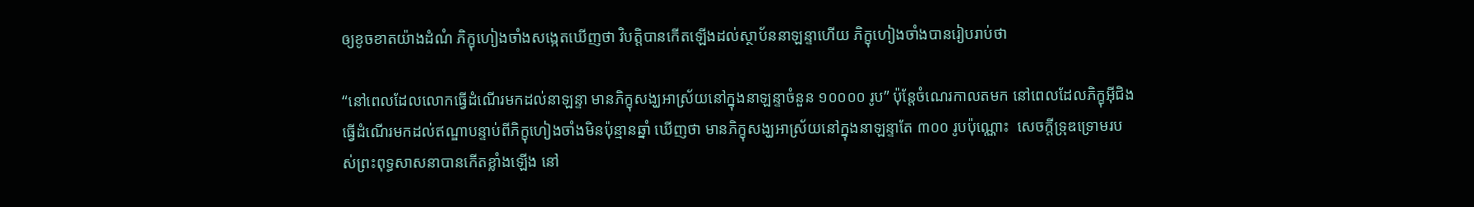ឲ្យខូចខាតយ៉ាងដំណំ ភិក្ខុហៀងចាំងសង្កេតឃើញថា វិបត្តិបានកើតឡើងដល់ស្ថាប័ននាឡន្ទាហើយ ភិក្ខុហៀងចាំងបានរៀបរាប់ថា

“នៅពេលដែលលោកធ្វើដំណើរមកដល់នាឡន្ទា មានភិក្ខុសង្ឃអាស្រ័យនៅក្នុងនាឡន្ទាចំនួន ១០០០០ រូប” ប៉ុន្តែចំណេរកាលតមក នៅពេលដែលភិក្ខុអ៊ីជិងធ្វើដំណើរមកដល់ឥណ្ឌាបន្ទាប់ពីភិក្ខុហៀងចាំងមិនប៉ុន្មានឆ្នាំ ឃើញថា មានភិក្ខុសង្ឃអាស្រ័យនៅក្នុងនាឡន្ទាតែ ៣០០ រូបប៉ុណ្ណោះ  សេចក្តីទ្រុឌទ្រោមរបស់ព្រះពុទ្ធសាសនាបានកើតខ្លាំងឡើង នៅ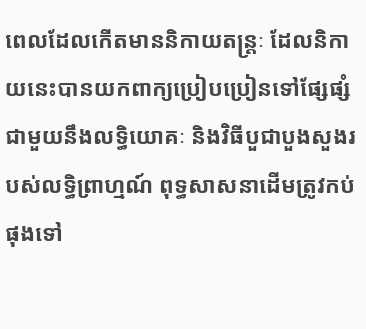ពេលដែលកើតមាននិកាយតន្ត្រៈ ដែលនិកាយនេះបានយកពាក្យប្រៀបប្រៀនទៅផ្សែផ្សំជាមួយនឹងលទ្ធិយោគៈ និងវិធីបួជាបួងសួងរបស់លទ្ធិព្រាហ្មណ៍ ពុទ្ធសាសនាដើមត្រូវកប់ផុងទៅ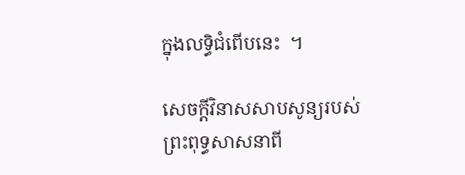ក្នុងលទ្ធិជំពើបនេះ  ។

សេចក្តីវិនាសសាបសូន្យរបស់ព្រះពុទ្ធសាសនាពី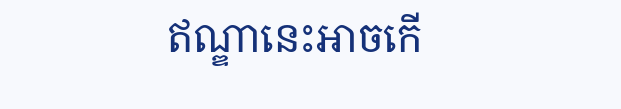ឥណ្ឌានេះអាចកើ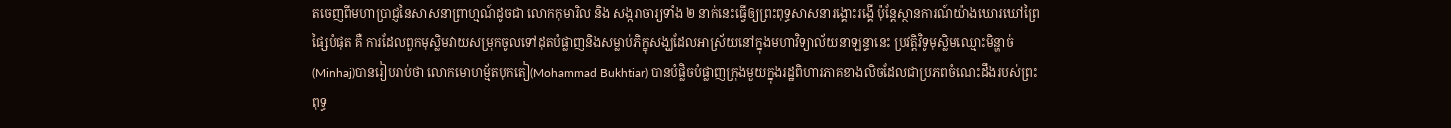តចេញពីមហាប្រាជ្ញនៃសាសនាព្រាហ្មណ៍ដូចជា លោកកុមារិល និង សង្ករាចារ្យទាំង ២ នាក់នេះធ្វើឲ្យព្រះពុទ្ធសាសនារង្គោះរង្គើ ប៉ុន្តែស្ថានការណ៍យ៉ាងឃោរឃៅព្រៃផ្សៃបំផុត គឺ ការដែលពួកមុស្លិមវាយសម្រុកចូលទៅដុតបំផ្លាញនិងសម្លាប់ភិក្ខុសង្ឃដែលអាស្រ័យនៅក្នុងមហាវិទ្យាល័យនាឡន្ទានេះ ប្រវត្តិវិទូមុស្លិមឈ្មោះមិន្ហាច់(Minhaj)បានរៀបរាប់ថា លោកមោហម្ម័តបុកតៀ(Mohammad Bukhtiar) បានបំផ្លិចបំផ្លាញក្រុងមួយក្នុងរដ្ឋពិហារភាគខាងលិចដែលជាប្រភពចំណេះដឹងរបស់ព្រះពុទ្ធ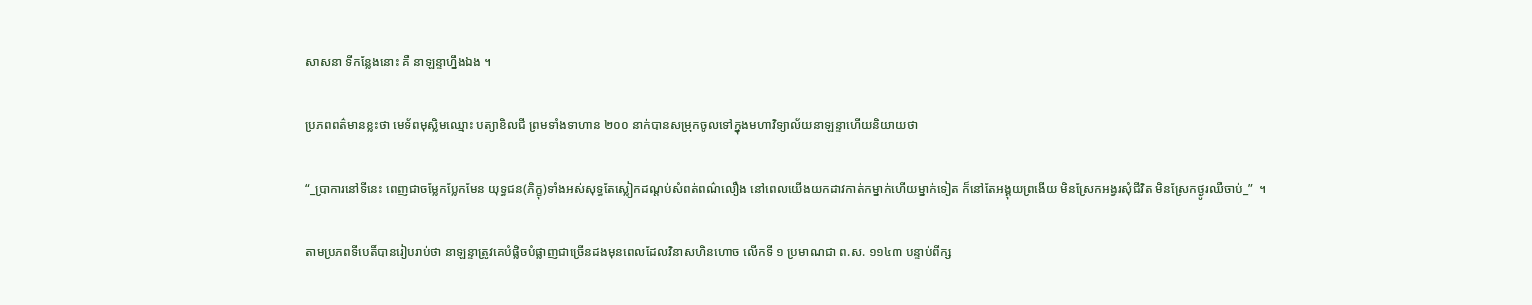សាសនា ទីកន្លែងនោះ គឺ នាឡន្ទាហ្នឹងឯង ។

ប្រភពពត៌មានខ្លះថា មេទ័ពមុស្លិមឈ្មោះ បត្យាខិលជី ព្រមទាំងទាហាន ២០០ នាក់បានសម្រុកចូលទៅក្នុងមហាវិទ្យាល័យនាឡន្ទាហើយនិយាយថា

“_ប្រាការនៅទីនេះ ពេញជាចម្លែកប្លែកមែន យុទ្ធជន(ភិក្ខុ)ទាំងអស់សុទ្ធតែស្លៀកដណ្តប់សំពត់ពណ៌លឿង នៅពេលយើងយកដាវកាត់កម្នាក់ហើយម្នាក់ទៀត ក៏នៅតែអង្គុយព្រងើយ មិនស្រែកអង្វរសុំជីវិត មិនស្រែកថ្ងូរឈឺចាប់_”  ។

តាមប្រភពទីបេតិ៍បានរៀបរាប់ថា នាឡន្ទាត្រូវគេបំផ្លិចបំផ្លាញជាច្រើនដងមុនពេលដែលវិនាសហិនហោច លើកទី ១ ប្រមាណជា ព.ស. ១១៤៣ បន្ទាប់ពីក្ស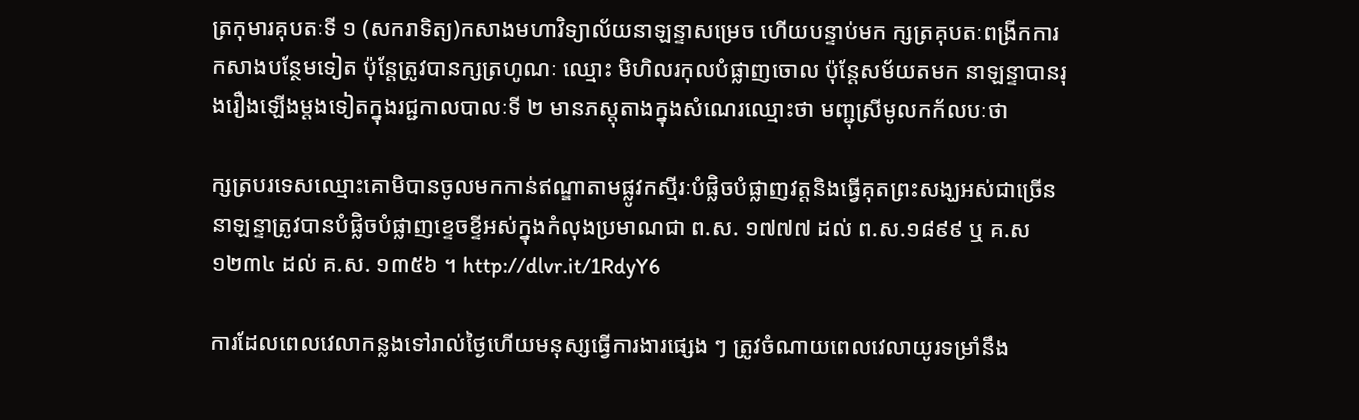ត្រកុមារគុបតៈទី ១ (សករាទិត្យ)កសាងមហាវិទ្យាល័យនាឡន្ទាសម្រេច ហើយបន្ទាប់មក ក្សត្រគុបតៈពង្រីកការកសាងបន្ថែមទៀត ប៉ុន្តែត្រូវបានក្សត្រហូណៈ ឈ្មោះ មិហិលរកុលបំផ្លាញចោល ប៉ុន្តែសម័យតមក នាឡន្ទាបានរុងរឿងឡើងម្តងទៀតក្នុងរជ្ជកាលបាលៈទី ២ មានភស្តុតាងក្នុងសំណេរឈ្មោះថា មញ្ជុស្រីមូលកក័លបៈថា

ក្សត្របរទេសឈ្មោះគោមិបានចូលមកកាន់ឥណ្ឌាតាមផ្លូវកស្មីរៈបំផ្លិចបំផ្លាញវត្តនិងធ្វើគុតព្រះសង្ឃអស់ជាច្រើន នាឡន្ទាត្រូវបានបំផ្លិចបំផ្លាញខ្ទេចខ្ទីអស់ក្នុងកំលុងប្រមាណជា ព.ស. ១៧៧៧ ដល់ ព.ស.១៨៩៩ ឬ គ.ស ១២៣៤ ដល់ គ.ស. ១៣៥៦ ។ http://dlvr.it/1RdyY6

ការដែលពេលវេលាកន្លងទៅរាល់ថ្ងៃហើយមនុស្សធ្វើការងារផ្សេង ៗ ត្រូវចំណាយពេលវេលាយូរទម្រាំនឹង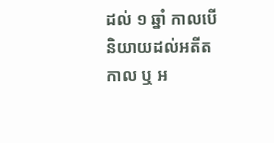ដល់ ១ ឆ្នាំ កាលបើនិយាយដល់អតីតកាល ឬ អ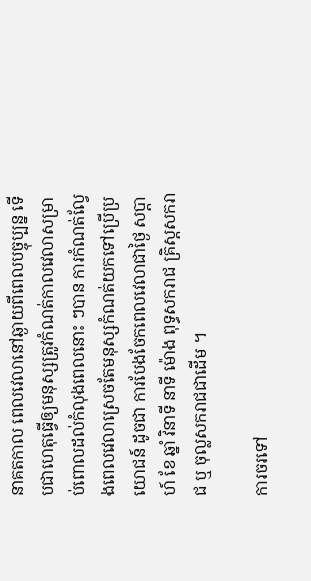នាគតកាល ពេលវេលានៅឆ្ងាយពីពេលបច្ចុប្បន្ន ទើបជាហេតុធ្វើឲ្យមនុស្សត្រូវកំណត់កាលវេលាសម្រាប់ពោលដល់កំលុងពេលនោះ ៗបាន ការកំណត់ល្វែងពេលវេលាស្រេចតែមនុស្សកំណត់យកទៅប្រើប្រយោជន៍ ដូចជា ការបែងចែកពេលវេលាជាថ្ងៃ សប្តាហ៍ ខែ ឆ្នាំ វិនាទី នាទី ម៉ោង ពុទ្ធសករាជ គ្រិស្តសករាជ ឬ ចុល្លសករាជជាដើម ។

ការចរទៅ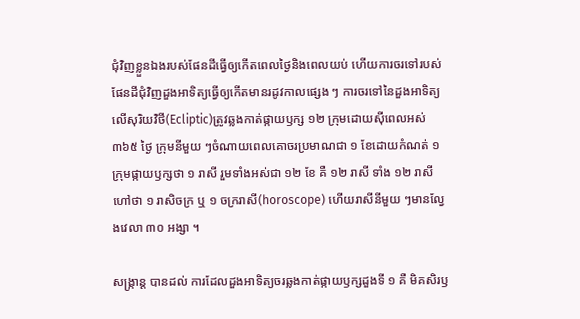ជុំវិញខ្លួនឯងរបស់ផែនដីធ្វើឲ្យកើតពេលថ្ងៃនិងពេលយប់ ហើយការចរទៅរបស់ផែនដីជុំវិញដួងអាទិត្យធ្វើឲ្យកើតមានរដូវកាលផ្សេង ៗ ការចរទៅនៃដួងអាទិត្យលើសុរិយវិថី(Ecliptic)ត្រូវឆ្លងកាត់ផ្កាយឫក្ស ១២ ក្រុមដោយស៊ីពេលអស់ ៣៦៥ ថ្ងៃ ក្រុមនីមួយ ៗចំណាយពេលគោចរប្រមាណជា ១ ខែដោយកំណត់ ១ ក្រុមផ្កាយឫក្សថា ១ រាសី រួមទាំងអស់ជា ១២ ខែ គឺ ១២ រាសី ទាំង ១២ រាសីហៅថា ១ រាសិចក្រ ឬ ១ ចក្ររាសី(horoscope) ហើយរាសីនីមួយ ៗមានល្វែងវេលា ៣០ អង្សា ។

សង្រ្កាន្ត បានដល់ ការដែលដួងអាទិត្យចរឆ្លងកាត់ផ្កាយឫក្សដួងទី ១ គឺ មិគសិរឫ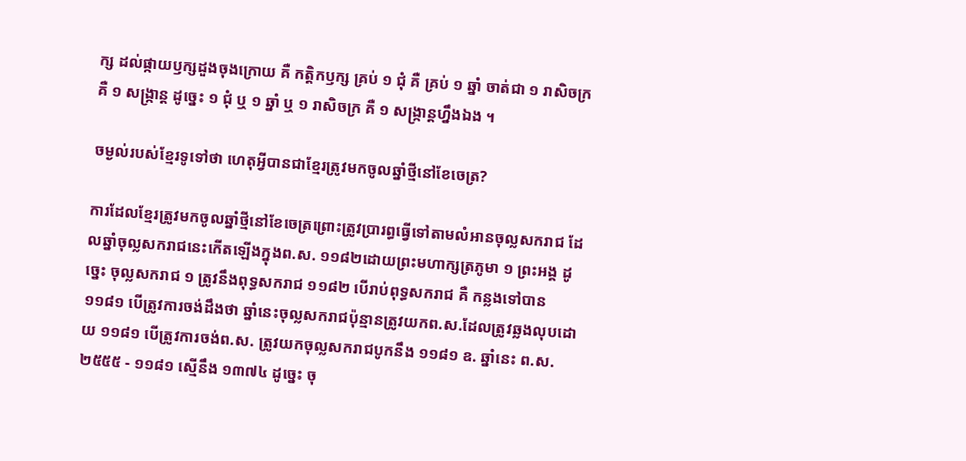ក្ស ដល់ផ្កាយឫក្សដួងចុងក្រោយ គឺ កត្តិកឫក្ស គ្រប់ ១ ជុំ គឺ គ្រប់ ១ ឆ្នាំ ចាត់ជា ១ រាសិចក្រ គឺ ១ សង្រ្កាន្ត ដូច្នេះ ១ ជុំ ឬ ១ ឆ្នាំ ឬ ១ រាសិចក្រ គឺ ១ សង្រ្កាន្តហ្នឹងឯង ។

ចម្ងល់របស់ខ្មែរទូទៅថា ហេតុអ្វីបានជាខ្មែរត្រូវមកចូលឆ្នាំថ្មីនៅខែចេត្រ?

ការដែលខ្មែរត្រូវមកចូលឆ្នាំថ្មីនៅខែចេត្រព្រោះត្រូវប្រារព្ធធ្វើទៅតាមលំអានចុល្លសករាជ ដែលឆ្នាំចុល្លសករាជនេះកើតឡើងក្នុងព.ស. ១១៨២ដោយព្រះមហាក្សត្រភូមា ១ ព្រះអង្គ ដូច្នេះ ចុល្លសករាជ ១ ត្រូវនឹងពុទ្ធសករាជ ១១៨២ បើរាប់ពុទ្ធសករាជ គឺ កន្លងទៅបាន ១១៨១ បើត្រូវការចង់ដឹងថា ឆ្នាំនេះចុល្លសករាជប៉ុន្មានត្រូវយកព.ស.ដែលត្រូវឆ្លងលុបដោយ ១១៨១ បើត្រូវការចង់ព.ស. ត្រូវយកចុល្លសករាជបូកនឹង ១១៨១ ឧ. ឆ្នាំនេះ ព.ស. ២៥៥៥ - ១១៨១ ស្មើនឹង ១៣៧៤ ដូច្នេះ ចុ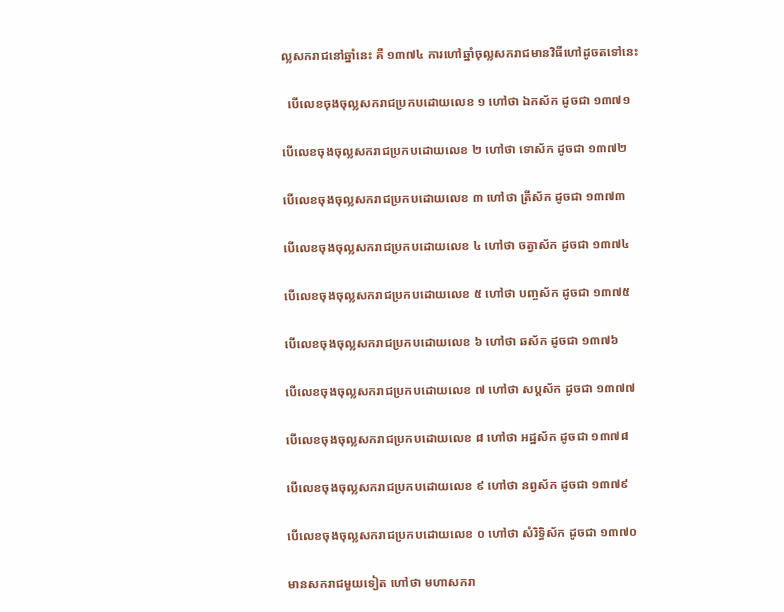ល្លសករាជនៅឆ្នាំនេះ គឺ ១៣៧៤ ការហៅឆ្នាំចុល្លសករាជមានវិធីហៅដូចតទៅនេះ

  បើលេខចុងចុល្លសករាជប្រកបដោយលេខ ១ ហៅថា ឯកស័ក ដូចជា ១៣៧១

បើលេខចុងចុល្លសករាជប្រកបដោយលេខ ២ ហៅថា ទោស័ក ដូចជា ១៣៧២

បើលេខចុងចុល្លសករាជប្រកបដោយលេខ ៣ ហៅថា ត្រីស័ក ដូចជា ១៣៧៣

បើលេខចុងចុល្លសករាជប្រកបដោយលេខ ៤ ហៅថា ចត្វាស័ក ដូចជា ១៣៧៤

បើលេខចុងចុល្លសករាជប្រកបដោយលេខ ៥ ហៅថា បញ្ចស័ក ដូចជា ១៣៧៥

បើលេខចុងចុល្លសករាជប្រកបដោយលេខ ៦ ហៅថា ឆស័ក ដូចជា ១៣៧៦

បើលេខចុងចុល្លសករាជប្រកបដោយលេខ ៧ ហៅថា សប្តស័ក ដូចជា ១៣៧៧

បើលេខចុងចុល្លសករាជប្រកបដោយលេខ ៨ ហៅថា អដ្ឋស័ក ដូចជា ១៣៧៨

បើលេខចុងចុល្លសករាជប្រកបដោយលេខ ៩ ហៅថា នព្វស័ក ដូចជា ១៣៧៩

បើលេខចុងចុល្លសករាជប្រកបដោយលេខ ០ ហៅថា សំរិទ្ធិស័ក ដូចជា ១៣៧០

មានសករាជមួយទៀត ហៅថា មហាសករា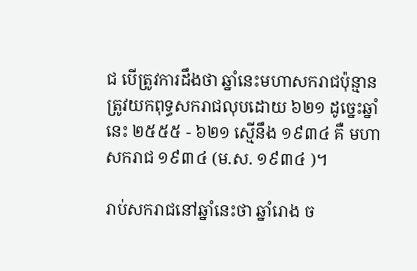ជ បើត្រូវការដឹងថា ឆ្នាំនេះមហាសករាជប៉ុន្មាន ត្រូវយកពុទ្ធសករាជលុបដោយ ៦២១ ដូច្នេះឆ្នាំនេះ ២៥៥៥ - ៦២១ ស្មើនឹង ១៩៣៤ គឺ មហាសករាជ ១៩៣៤ (ម.ស. ១៩៣៤ )។

រាប់សករាជនៅឆ្នាំនេះថា ឆ្នាំរោង ច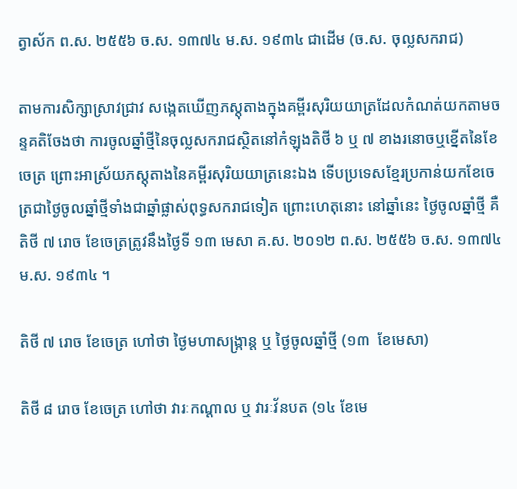ត្វាស័ក ព.ស. ២៥៥៦ ច.ស. ១៣៧៤ ម.ស. ១៩៣៤ ជាដើម (ច.ស. ចុល្លសករាជ)

តាមការសិក្សាស្រាវជ្រាវ សង្កេតឃើញភស្តុតាងក្នុងគម្ពីរសុរិយយាត្រដែលកំណត់យកតាមចន្ទគតិចែងថា ការចូលឆ្នាំថ្មីនៃចុល្លសករាជស្ថិតនៅកំឡុងតិថី ៦ ឬ ៧ ខាងរនោចឬខ្នើតនៃខែចេត្រ ព្រោះអាស្រ័យភស្តុតាងនៃគម្ពីរសុរិយយាត្រនេះឯង ទើបប្រទេសខ្មែរប្រកាន់យកខែចេត្រជាថ្ងៃចូលឆ្នាំថ្មីទាំងជាឆ្នាំផ្លាស់ពុទ្ធសករាជទៀត ព្រោះហេតុនោះ នៅឆ្នាំនេះ ថ្ងៃចូលឆ្នាំថ្មី គឺ តិថី ៧ រោច ខែចេត្រត្រូវនឹងថ្ងៃទី ១៣ មេសា គ.ស. ២០១២ ព.ស. ២៥៥៦ ច.ស. ១៣៧៤ ម.ស. ១៩៣៤ ។

តិថី ៧ រោច ខែចេត្រ ហៅថា ថ្ងៃមហាសង្រ្កាន្ត ឬ ថ្ងៃចូលឆ្នាំថ្មី (១៣  ខែមេសា)

តិថី ៨ រោច ខែចេត្រ ហៅថា វារៈកណ្តាល ឬ វារៈវ័នបត (១៤ ខែមេ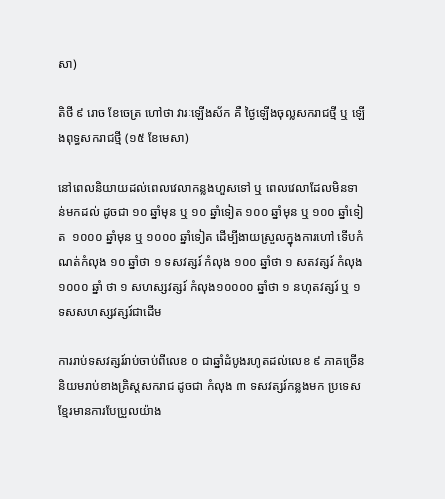សា)

តិថី ៩ រោច ខែចេត្រ ហៅថា វារៈឡើងស័ក គឺ ថ្ងៃឡើងចុល្លសករាជថ្មី ឬ ឡើងពុទ្ធសករាជថ្មី (១៥ ខែមេសា)

នៅពេលនិយាយដល់ពេលវេលាកន្លងហួសទៅ ឬ ពេលវេលាដែលមិនទាន់មកដល់ ដូចជា ១០ ឆ្នាំមុន ឬ ១០ ឆ្នាំទៀត ១០០ ឆ្នាំមុន ឬ ១០០ ឆ្នាំទៀត  ១០០០ ឆ្នាំមុន ឬ ១០០០ ឆ្នាំទៀត ដើម្បីងាយស្រួលក្នុងការហៅ ទើបកំណត់កំលុង ១០ ឆ្នាំថា ១ ទសវត្សរ៍ កំលុង ១០០ ឆ្នាំថា ១ សតវត្សរ៍ កំលុង ១០០០ ឆ្នាំ ថា ១ សហស្សវត្សរ៍ កំលុង១០០០០ ឆ្នាំថា ១ នហុតវត្សរ៍ ឬ ១ ទសសហស្សវត្សរ៍ជាដើម

ការរាប់ទសវត្សរ៍រាប់ចាប់ពីលេខ ០ ជាឆ្នាំដំបូងរហូតដល់លេខ ៩ ភាគច្រើននិយមរាប់ខាងគ្រិស្តសករាជ ដូចជា កំលុង ៣ ទសវត្សរ៍កន្លងមក ប្រទេសខ្មែរមានការបែប្រួលយ៉ាង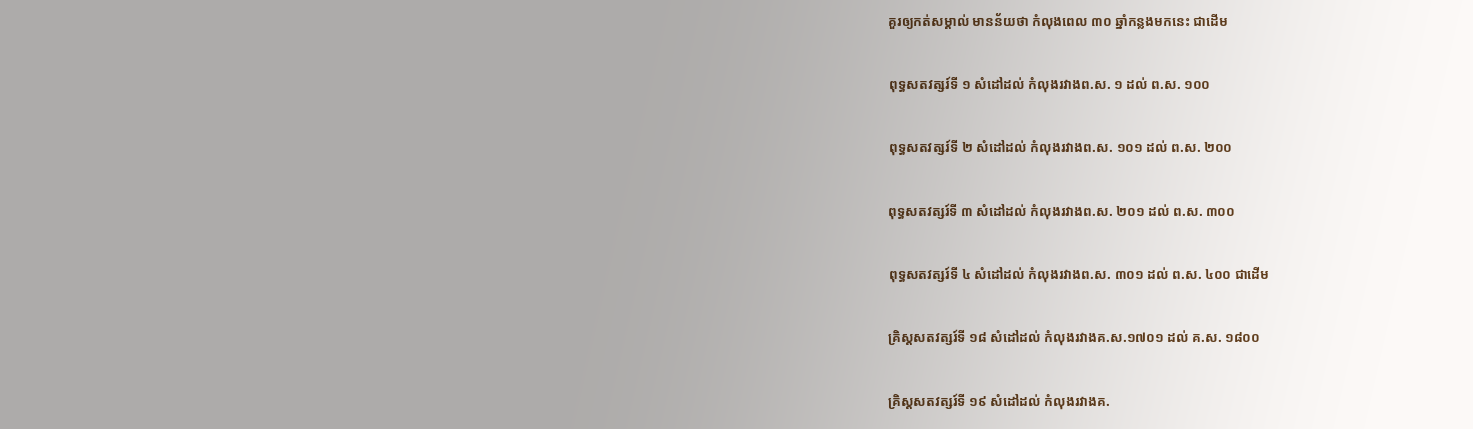គួរឲ្យកត់សម្គាល់ មានន័យថា កំលុងពេល ៣០ ឆ្នាំកន្លងមកនេះ ជាដើម

ពុទ្ធសតវត្សរ៍ទី ១ សំដៅដល់ កំលុងរវាងព.ស. ១ ដល់ ព.ស. ១០០

ពុទ្ធសតវត្សរ៍ទី ២ សំដៅដល់ កំលុងរវាងព.ស. ១០១ ដល់ ព.ស. ២០០

ពុទ្ធសតវត្សរ៍ទី ៣ សំដៅដល់ កំលុងរវាងព.ស. ២០១ ដល់ ព.ស. ៣០០

ពុទ្ធសតវត្សរ៍ទី ៤ សំដៅដល់ កំលុងរវាងព.ស. ៣០១ ដល់ ព.ស. ៤០០ ជាដើម

គ្រិស្តសតវត្សរ៍ទី ១៨ សំដៅដល់ កំលុងរវាងគ.ស.១៧០១ ដល់ គ.ស. ១៨០០

គ្រិស្តសតវត្សរ៍ទី ១៩ សំដៅដល់ កំលុងរវាងគ.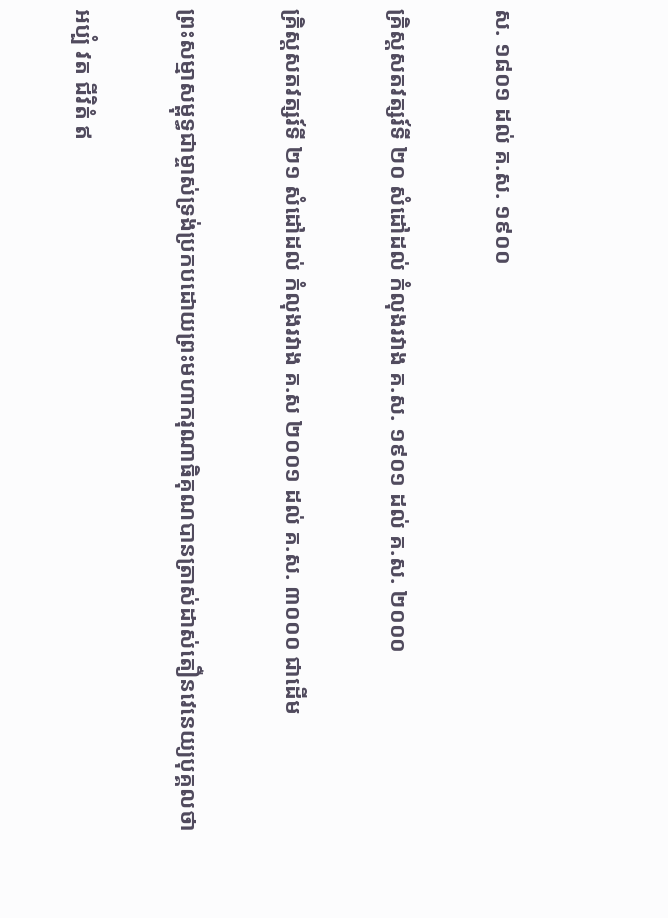ស. ១៨០១ ដល់ គ.ស. ១៩០០

គ្រិស្តសតវត្សរ៍ទី ២០ សំដៅដល់ កំលុងរវាង គ.ស. ១៩០១ ដល់ គ.ស. ២០០០

គ្រិស្តសតវត្សរ៍ទី ២១ សំដៅដល់ កំលុងរវាង គ.ស ២០០១ ដល់ គ.ស. ៣០០០ ជាដើម

ព្រះសម្មាសម្ពុទ្ធជាម្ចាស់ទ្រង់ប្រកបដោយព្រះមហាករុណាធិគុណបានត្រាស់ដាស់តឿនវេនេយ្យបុគ្គលថា

អប្បំ វត ជីវិតំ ឥ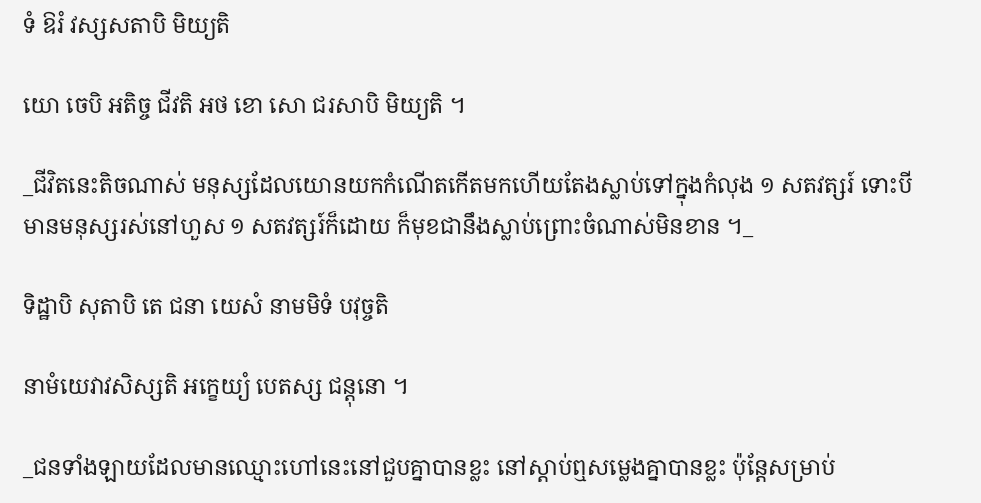ទំ ឱរំ វស្សសតាបិ មិយ្យតិ

យោ ចេបិ អតិច្ច ជីវតិ អថ ខោ សោ ជរសាបិ មិយ្យតិ ។

_ជីវិតនេះតិចណាស់ មនុស្សដែលយោនយកកំណើតកើតមកហើយតែងស្លាប់ទៅក្នុងកំលុង ១ សតវត្សរ៍ ទោះបីមានមនុស្សរស់នៅហួស ១ សតវត្សរ៍ក៏ដោយ ក៏មុខជានឹងស្លាប់ព្រោះចំណាស់មិនខាន ។_

ទិដ្ឋាបិ សុតាបិ តេ ជនា យេសំ នាមមិទំ បវុច្ចតិ

នាមំយេវាវសិស្សតិ អក្ខេយ្យំ បេតស្ស ជន្តុនោ ។

_ជនទាំងឡាយដែលមានឈ្មោះហៅនេះនៅជួបគ្នាបានខ្លះ នៅស្តាប់ឮសម្លេងគ្នាបានខ្លះ ប៉ុន្តែសម្រាប់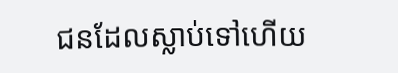ជនដែលស្លាប់ទៅហើយ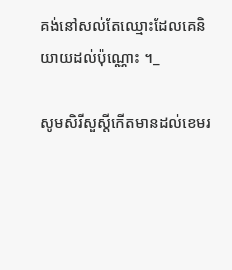គង់នៅសល់តែឈ្មោះដែលគេនិយាយដល់ប៉ុណ្ណោះ ។_

សូមសិរីសួស្តីកើតមានដល់ខេមរ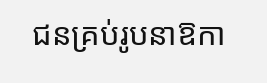ជនគ្រប់រូបនាឱកា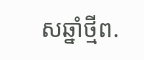សឆ្នាំថ្មីព.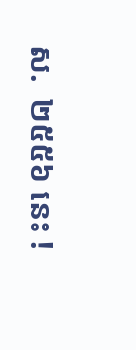ស.  ២៥៥៦ នេះ !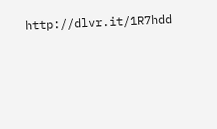http://dlvr.it/1R7hdd